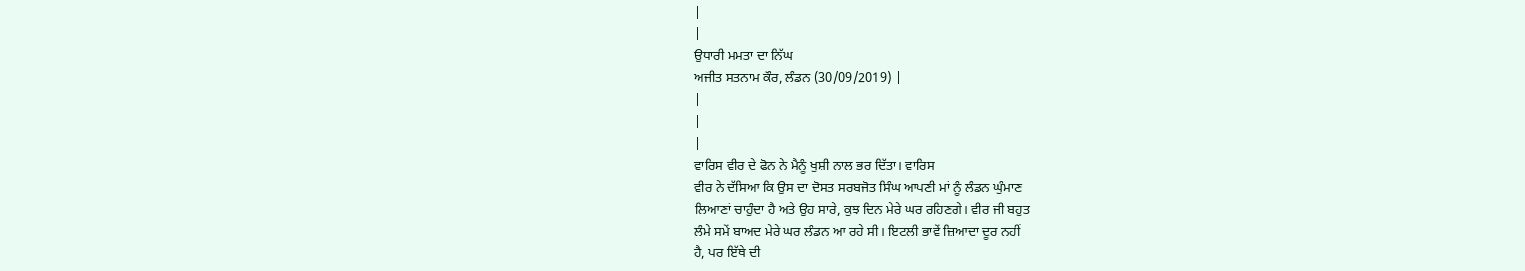|
|
ਉਧਾਰੀ ਮਮਤਾ ਦਾ ਨਿੱਘ
ਅਜੀਤ ਸਤਨਾਮ ਕੌਰ, ਲੰਡਨ (30/09/2019) |
|
|
|
ਵਾਰਿਸ ਵੀਰ ਦੇ ਫੋਨ ਨੇ ਮੈਨੂੰ ਖੁਸ਼ੀ ਨਾਲ ਭਰ ਦਿੱਤਾ। ਵਾਰਿਸ
ਵੀਰ ਨੇ ਦੱਸਿਆ ਕਿ ਉਸ ਦਾ ਦੋਸਤ ਸਰਬਜੋਤ ਸਿੰਘ ਆਪਣੀ ਮਾਂ ਨੂੰ ਲੰਡਨ ਘੁੰਮਾਣ
ਲਿਆਣਾਂ ਚਾਹੁੰਦਾ ਹੈ ਅਤੇ ਉਹ ਸਾਰੇ, ਕੁਝ ਦਿਨ ਮੇਰੇ ਘਰ ਰਹਿਣਗੇ। ਵੀਰ ਜੀ ਬਹੁਤ
ਲੰਮੇ ਸਮੇਂ ਬਾਅਦ ਮੇਰੇ ਘਰ ਲੰਡਨ ਆ ਰਹੇ ਸੀ। ਇਟਲੀ ਭਾਵੇਂ ਜ਼ਿਆਦਾ ਦੂਰ ਨਹੀਂ
ਹੈ, ਪਰ ਇੱਥੇ ਦੀ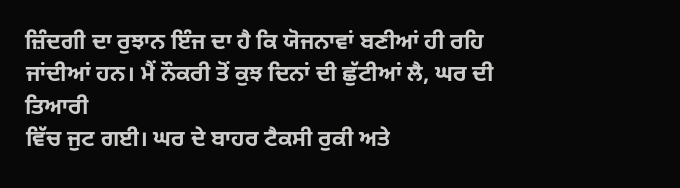ਜ਼ਿੰਦਗੀ ਦਾ ਰੁਝਾਨ ਇੰਜ ਦਾ ਹੈ ਕਿ ਯੋਜਨਾਵਾਂ ਬਣੀਆਂ ਹੀ ਰਹਿ
ਜਾਂਦੀਆਂ ਹਨ। ਮੈਂ ਨੌਕਰੀ ਤੋਂ ਕੁਝ ਦਿਨਾਂ ਦੀ ਛੁੱਟੀਆਂ ਲੈ, ਘਰ ਦੀ ਤਿਆਰੀ
ਵਿੱਚ ਜੁਟ ਗਈ। ਘਰ ਦੇ ਬਾਹਰ ਟੈਕਸੀ ਰੁਕੀ ਅਤੇ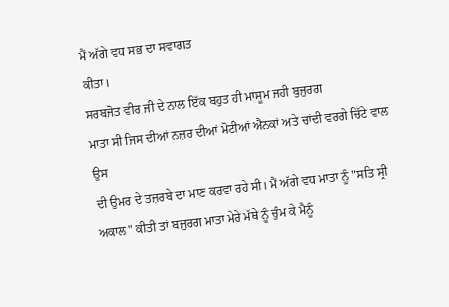ਮੈਂ ਅੱਗੇ ਵਧ ਸਭ ਦਾ ਸਵਾਗਤ
ਕੀਤਾ।
ਸਰਬਜੋਤ ਵੀਰ ਜੀ ਦੇ ਨਾਲ ਇੱਕ ਬਹੁਤ ਹੀ ਮਾਸੂਮ ਜਹੀ ਬੁਜੁਰਗ
ਮਾਤਾ ਸੀ ਜਿਸ ਦੀਆਂ ਨਜ਼ਰ ਦੀਆਂ ਮੋਟੀਆਂ ਐਨਕਾਂ ਅਤੇ ਚਾਂਦੀ ਵਰਗੇ ਚਿੱਟੇ ਵਾਲ ਉਸ
ਦੀ ਉਮਰ ਦੇ ਤਜ਼ਰਬੇ ਦਾ ਮਾਣ ਕਰਵਾ ਰਹੇ ਸੀ। ਮੈਂ ਅੱਗੇ ਵਧ ਮਾਤਾ ਨੂੰ "ਸਤਿ ਸ੍ਰੀ
ਅਕਾਲ" ਕੀਤੀ ਤਾਂ ਬਜੁਰਗ ਮਾਤਾ ਮੇਰੇ ਮੱਥੇ ਨੂੰ ਚੁੰਮ ਕੇ ਮੈਨੂੰ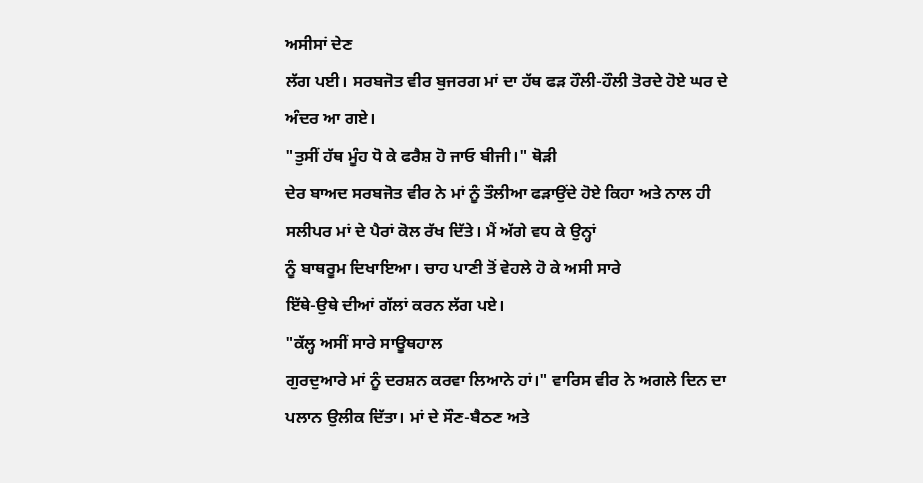ਅਸੀਸਾਂ ਦੇਣ
ਲੱਗ ਪਈ। ਸਰਬਜੋਤ ਵੀਰ ਬੁਜਰਗ ਮਾਂ ਦਾ ਹੱਥ ਫੜ ਹੌਲੀ-ਹੌਲੀ ਤੋਰਦੇ ਹੋਏ ਘਰ ਦੇ
ਅੰਦਰ ਆ ਗਏ।
"ਤੁਸੀਂ ਹੱਥ ਮੂੰਹ ਧੋ ਕੇ ਫਰੈਸ਼ ਹੋ ਜਾਓ ਬੀਜੀ।" ਥੋੜੀ
ਦੇਰ ਬਾਅਦ ਸਰਬਜੋਤ ਵੀਰ ਨੇ ਮਾਂ ਨੂੰ ਤੌਲੀਆ ਫੜਾਉਂਦੇ ਹੋਏ ਕਿਹਾ ਅਤੇ ਨਾਲ ਹੀ
ਸਲੀਪਰ ਮਾਂ ਦੇ ਪੈਰਾਂ ਕੋਲ ਰੱਖ ਦਿੱਤੇ। ਮੈਂ ਅੱਗੇ ਵਧ ਕੇ ਉਨ੍ਹਾਂ
ਨੂੰ ਬਾਥਰੂਮ ਦਿਖਾਇਆ। ਚਾਹ ਪਾਣੀ ਤੋਂ ਵੇਹਲੇ ਹੋ ਕੇ ਅਸੀ ਸਾਰੇ
ਇੱਥੇ-ਉਥੇ ਦੀਆਂ ਗੱਲਾਂ ਕਰਨ ਲੱਗ ਪਏ।
"ਕੱਲ੍ਹ ਅਸੀਂ ਸਾਰੇ ਸਾਊਥਹਾਲ
ਗੁਰਦੁਆਰੇ ਮਾਂ ਨੂੰ ਦਰਸ਼ਨ ਕਰਵਾ ਲਿਆਨੇ ਹਾਂ।" ਵਾਰਿਸ ਵੀਰ ਨੇ ਅਗਲੇ ਦਿਨ ਦਾ
ਪਲਾਨ ਉਲੀਕ ਦਿੱਤਾ। ਮਾਂ ਦੇ ਸੌਣ-ਬੈਠਣ ਅਤੇ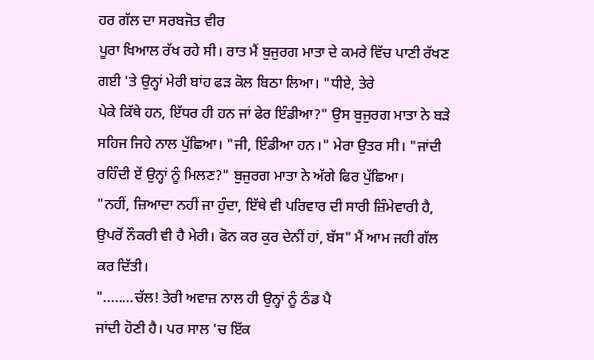ਹਰ ਗੱਲ ਦਾ ਸਰਬਜੋਤ ਵੀਰ
ਪੂਰਾ ਖਿਆਲ ਰੱਖ ਰਹੇ ਸੀ। ਰਾਤ ਮੈਂ ਬੁਜੁਰਗ ਮਾਤਾ ਦੇ ਕਮਰੇ ਵਿੱਚ ਪਾਣੀ ਰੱਖਣ
ਗਈ 'ਤੇ ਉਨ੍ਹਾਂ ਮੇਰੀ ਬਾਂਹ ਫੜ ਕੋਲ ਬਿਠਾ ਲਿਆ। "ਧੀਏ, ਤੇਰੇ
ਪੇਕੇ ਕਿੱਥੇ ਹਨ, ਇੱਧਰ ਹੀ ਹਨ ਜਾਂ ਫੇਰ ਇੰਡੀਆ?" ਉਸ ਬੁਜੁਰਗ ਮਾਤਾ ਨੇ ਬੜੇ
ਸਹਿਜ ਜਿਹੇ ਨਾਲ ਪੁੱਛਿਆ। "ਜੀ, ਇੰਡੀਆ ਹਨ।" ਮੇਰਾ ਉਤਰ ਸੀ। "ਜਾਂਦੀ
ਰਹਿੰਦੀ ਏਂ ਉਨ੍ਹਾਂ ਨੂੰ ਮਿਲਣ?" ਬੁਜੁਰਗ ਮਾਤਾ ਨੇ ਅੱਗੇ ਫਿਰ ਪੁੱਛਿਆ।
"ਨਹੀਂ, ਜ਼ਿਆਦਾ ਨਹੀਂ ਜਾ ਹੁੰਦਾ, ਇੱਥੇ ਵੀ ਪਰਿਵਾਰ ਦੀ ਸਾਰੀ ਜ਼ਿੰਮੇਵਾਰੀ ਹੈ,
ਉਪਰੋਂ ਨੌਕਰੀ ਵੀ ਹੈ ਮੇਰੀ। ਫੋਨ ਕਰ ਕੁਰ ਦੇਨੀਂ ਹਾਂ, ਬੱਸ" ਮੈਂ ਆਮ ਜਹੀ ਗੱਲ
ਕਰ ਦਿੱਤੀ।
"........ਚੱਲ! ਤੇਰੀ ਅਵਾਜ਼ ਨਾਲ ਹੀ ਉਨ੍ਹਾਂ ਨੂੰ ਠੰਡ ਪੈ
ਜਾਂਦੀ ਹੋਣੀ ਹੈ। ਪਰ ਸਾਲ 'ਚ ਇੱਕ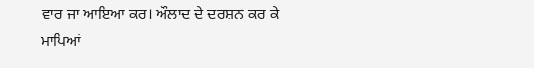ਵਾਰ ਜਾ ਆਇਆ ਕਰ। ਔਲਾਦ ਦੇ ਦਰਸ਼ਨ ਕਰ ਕੇ
ਮਾਪਿਆਂ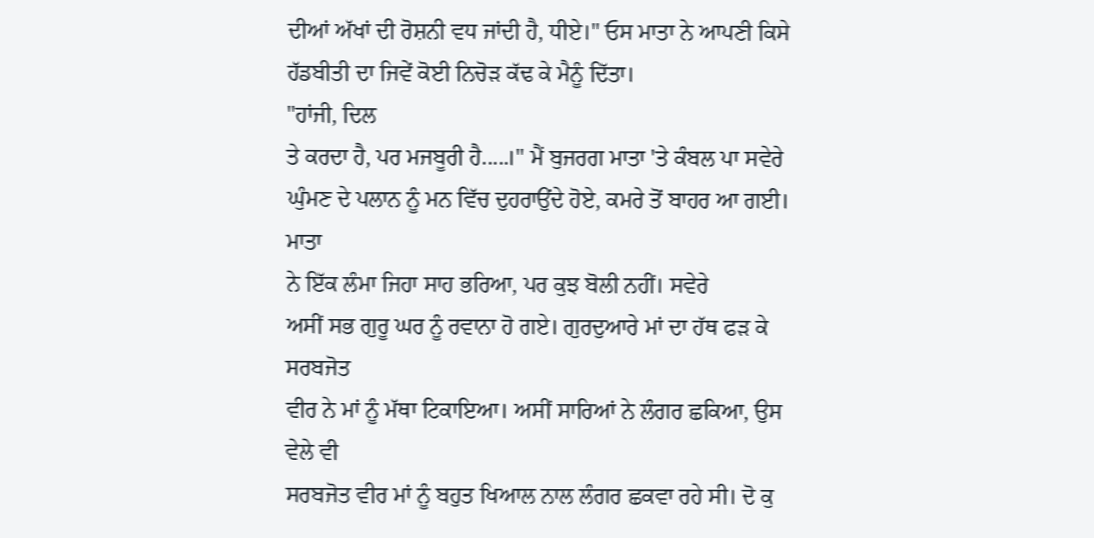ਦੀਆਂ ਅੱਖਾਂ ਦੀ ਰੋਸ਼ਨੀ ਵਧ ਜਾਂਦੀ ਹੈ, ਧੀਏ।" ਓਸ ਮਾਤਾ ਨੇ ਆਪਣੀ ਕਿਸੇ
ਹੱਡਬੀਤੀ ਦਾ ਜਿਵੇਂ ਕੋਈ ਨਿਚੋੜ ਕੱਢ ਕੇ ਮੈਨੂੰ ਦਿੱਤਾ।
"ਹਾਂਜੀ, ਦਿਲ
ਤੇ ਕਰਦਾ ਹੈ, ਪਰ ਮਜਬੂਰੀ ਹੈ.....।" ਮੈਂ ਬੁਜਰਗ ਮਾਤਾ 'ਤੇ ਕੰਬਲ ਪਾ ਸਵੇਰੇ
ਘੁੰਮਣ ਦੇ ਪਲਾਨ ਨੂੰ ਮਨ ਵਿੱਚ ਦੁਹਰਾਉਂਦੇ ਹੋਏ, ਕਮਰੇ ਤੋਂ ਬਾਹਰ ਆ ਗਈ। ਮਾਤਾ
ਨੇ ਇੱਕ ਲੰਮਾ ਜਿਹਾ ਸਾਹ ਭਰਿਆ, ਪਰ ਕੁਝ ਬੋਲੀ ਨਹੀਂ। ਸਵੇਰੇ
ਅਸੀਂ ਸਭ ਗੁਰੂ ਘਰ ਨੂੰ ਰਵਾਨਾ ਹੋ ਗਏ। ਗੁਰਦੁਆਰੇ ਮਾਂ ਦਾ ਹੱਥ ਫੜ ਕੇ ਸਰਬਜੋਤ
ਵੀਰ ਨੇ ਮਾਂ ਨੂੰ ਮੱਥਾ ਟਿਕਾਇਆ। ਅਸੀਂ ਸਾਰਿਆਂ ਨੇ ਲੰਗਰ ਛਕਿਆ, ਉਸ ਵੇਲੇ ਵੀ
ਸਰਬਜੋਤ ਵੀਰ ਮਾਂ ਨੂੰ ਬਹੁਤ ਖਿਆਲ ਨਾਲ ਲੰਗਰ ਛਕਵਾ ਰਹੇ ਸੀ। ਦੋ ਕੁ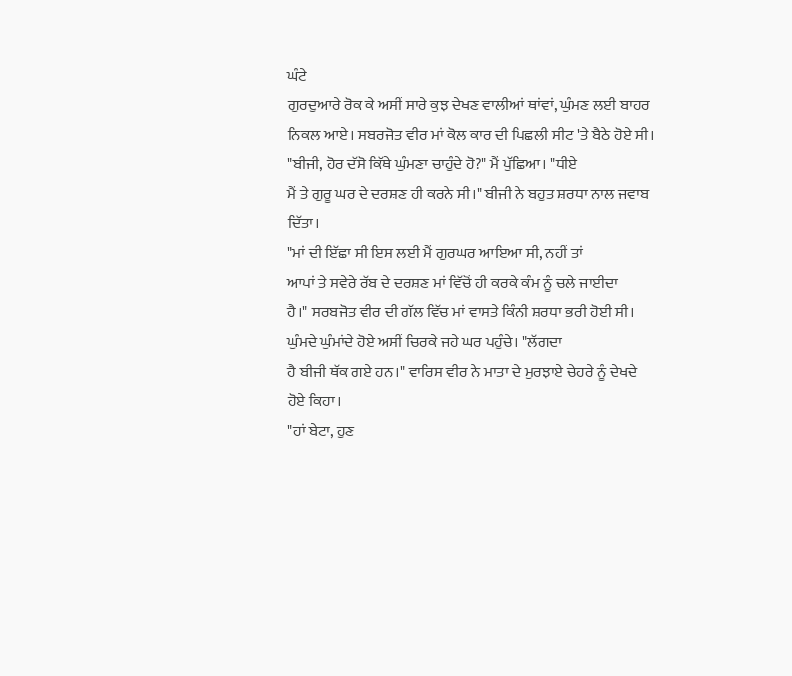ਘੰਟੇ
ਗੁਰਦੁਆਰੇ ਰੋਕ ਕੇ ਅਸੀਂ ਸਾਰੇ ਕੁਝ ਦੇਖਣ ਵਾਲੀਆਂ ਥਾਂਵਾਂ, ਘੁੰਮਣ ਲਈ ਬਾਹਰ
ਨਿਕਲ ਆਏ। ਸਬਰਜੋਤ ਵੀਰ ਮਾਂ ਕੋਲ ਕਾਰ ਦੀ ਪਿਛਲੀ ਸੀਟ 'ਤੇ ਬੈਠੇ ਹੋਏ ਸੀ।
"ਬੀਜੀ, ਹੋਰ ਦੱਸੋ ਕਿੱਥੇ ਘੁੰਮਣਾ ਚਾਹੁੰਦੇ ਹੋ?" ਮੈਂ ਪੁੱਛਿਆ। "ਧੀਏ
ਮੈਂ ਤੇ ਗੁਰੂ ਘਰ ਦੇ ਦਰਸ਼ਣ ਹੀ ਕਰਨੇ ਸੀ।" ਬੀਜੀ ਨੇ ਬਹੁਤ ਸ਼ਰਧਾ ਨਾਲ ਜਵਾਬ
ਦਿੱਤਾ।
"ਮਾਂ ਦੀ ਇੱਛਾ ਸੀ ਇਸ ਲਈ ਮੈਂ ਗੁਰਘਰ ਆਇਆ ਸੀ, ਨਹੀਂ ਤਾਂ
ਆਪਾਂ ਤੇ ਸਵੇਰੇ ਰੱਬ ਦੇ ਦਰਸ਼ਣ ਮਾਂ ਵਿੱਚੋਂ ਹੀ ਕਰਕੇ ਕੰਮ ਨੂੰ ਚਲੇ ਜਾਈਦਾ
ਹੈ।" ਸਰਬਜੋਤ ਵੀਰ ਦੀ ਗੱਲ ਵਿੱਚ ਮਾਂ ਵਾਸਤੇ ਕਿੰਨੀ ਸ਼ਰਧਾ ਭਰੀ ਹੋਈ ਸੀ।
ਘੁੰਮਦੇ ਘੁੰਮਾਂਦੇ ਹੋਏ ਅਸੀਂ ਚਿਰਕੇ ਜਹੇ ਘਰ ਪਹੁੰਚੇ। "ਲੱਗਦਾ
ਹੈ ਬੀਜੀ ਥੱਕ ਗਏ ਹਨ।" ਵਾਰਿਸ ਵੀਰ ਨੇ ਮਾਤਾ ਦੇ ਮੁਰਝਾਏ ਚੇਹਰੇ ਨੂੰ ਦੇਖਦੇ
ਹੋਏ ਕਿਹਾ।
"ਹਾਂ ਬੇਟਾ, ਹੁਣ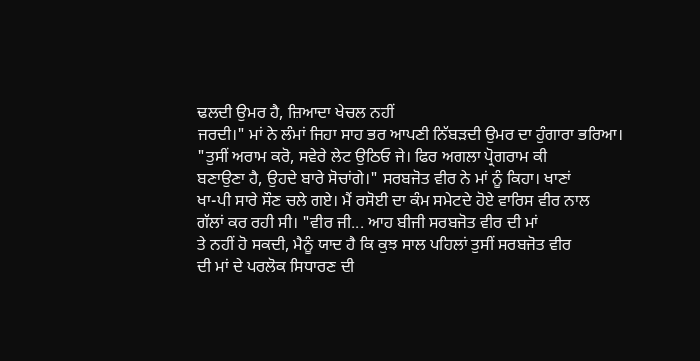ਢਲਦੀ ਉਮਰ ਹੈ, ਜ਼ਿਆਦਾ ਖੇਚਲ ਨਹੀਂ
ਜਰਦੀ।" ਮਾਂ ਨੇ ਲੰਮਾਂ ਜਿਹਾ ਸਾਹ ਭਰ ਆਪਣੀ ਨਿੱਬੜਦੀ ਉਮਰ ਦਾ ਹੁੰਗਾਰਾ ਭਰਿਆ।
"ਤੁਸੀਂ ਅਰਾਮ ਕਰੋ, ਸਵੇਰੇ ਲੇਟ ਉਠਿਓ ਜੇ। ਫਿਰ ਅਗਲਾ ਪ੍ਰੋਗਰਾਮ ਕੀ
ਬਣਾਉਣਾ ਹੈ, ਉਹਦੇ ਬਾਰੇ ਸੋਚਾਂਗੇ।" ਸਰਬਜੋਤ ਵੀਰ ਨੇ ਮਾਂ ਨੂੰ ਕਿਹਾ। ਖਾਣਾਂ
ਖਾ-ਪੀ ਸਾਰੇ ਸੌਣ ਚਲੇ ਗਏ। ਮੈਂ ਰਸੋਈ ਦਾ ਕੰਮ ਸਮੇਟਦੇ ਹੋਏ ਵਾਰਿਸ ਵੀਰ ਨਾਲ
ਗੱਲਾਂ ਕਰ ਰਹੀ ਸੀ। "ਵੀਰ ਜੀ... ਆਹ ਬੀਜੀ ਸਰਬਜੋਤ ਵੀਰ ਦੀ ਮਾਂ
ਤੇ ਨਹੀਂ ਹੋ ਸਕਦੀ, ਮੈਨੂੰ ਯਾਦ ਹੈ ਕਿ ਕੁਝ ਸਾਲ ਪਹਿਲਾਂ ਤੁਸੀਂ ਸਰਬਜੋਤ ਵੀਰ
ਦੀ ਮਾਂ ਦੇ ਪਰਲੋਕ ਸਿਧਾਰਣ ਦੀ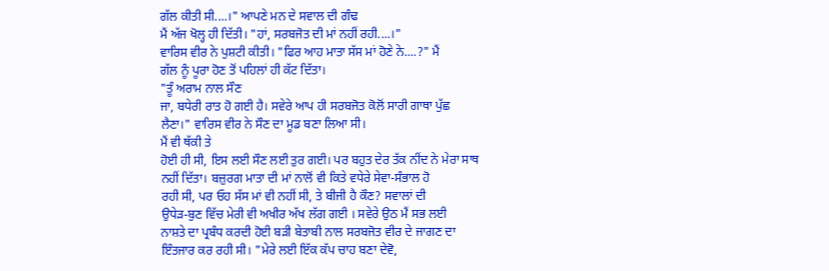ਗੱਲ ਕੀਤੀ ਸੀ....।" ਆਪਣੇ ਮਨ ਦੇ ਸਵਾਲ ਦੀ ਗੰਢ
ਮੈਂ ਅੱਜ ਖੋਲ੍ਹ ਹੀ ਦਿੱਤੀ। "ਹਾਂ, ਸਰਬਜੋਤ ਦੀ ਮਾਂ ਨਹੀਂ ਰਹੀ....।"
ਵਾਰਿਸ ਵੀਰ ਨੇ ਪੁਸ਼ਟੀ ਕੀਤੀ। "ਫਿਰ ਆਹ ਮਾਤਾ ਸੱਸ ਮਾਂ ਹੋਣੇ ਨੇ....?" ਮੈਂ
ਗੱਲ ਨੂੰ ਪੂਰਾ ਹੋਣ ਤੋਂ ਪਹਿਲਾਂ ਹੀ ਕੱਟ ਦਿੱਤਾ।
"ਤੂੰ ਅਰਾਮ ਨਾਲ ਸੌਣ
ਜਾ, ਬਧੇਰੀ ਰਾਤ ਹੋ ਗਈ ਹੈ। ਸਵੇਰੇ ਆਪ ਹੀ ਸਰਬਜੋਤ ਕੋਲੋਂ ਸਾਰੀ ਗਾਥਾ ਪੁੱਛ
ਲੈਣਾ।" ਵਾਰਿਸ ਵੀਰ ਨੇ ਸੌਣ ਦਾ ਮੂਡ ਬਣਾ ਲਿਆ ਸੀ।
ਮੈਂ ਵੀ ਥੱਕੀ ਤੇ
ਹੋਈ ਹੀ ਸੀ, ਇਸ ਲਈ ਸੌਣ ਲਈ ਤੁਰ ਗਈ। ਪਰ ਬਹੁਤ ਦੇਰ ਤੱਕ ਨੀਂਦ ਨੇ ਮੇਰਾ ਸਾਥ
ਨਹੀਂ ਦਿੱਤਾ। ਬਜ਼ੁਰਗ ਮਾਤਾ ਦੀ ਮਾਂ ਨਾਲੋਂ ਵੀ ਕਿਤੇ ਵਧੇਰੇ ਸੇਵਾ-ਸੰਭਾਲ ਹੋ
ਰਹੀ ਸੀ, ਪਰ ਓਹ ਸੱਸ ਮਾਂ ਵੀ ਨਹੀਂ ਸੀ, ਤੇ ਬੀਜੀ ਹੈ ਕੌਣ? ਸਵਾਲਾਂ ਦੀ
ਉਧੇੜ-ਬੁਣ ਵਿੱਚ ਮੇਰੀ ਵੀ ਅਖੀਰ ਅੱਖ ਲੱਗ ਗਈ । ਸਵੇਰੇ ਉਠ ਮੈਂ ਸਭ ਲਈ
ਨਾਸ਼ਤੇ ਦਾ ਪ੍ਰਬੰਧ ਕਰਦੀ ਹੋਈ ਬੜੀ ਬੇਤਾਬੀ ਨਾਲ ਸਰਬਜੋਤ ਵੀਰ ਦੇ ਜਾਗਣ ਦਾ
ਇੰਤਜਾਰ ਕਰ ਰਹੀ ਸੀ। "ਮੇਰੇ ਲਈ ਇੱਕ ਕੱਪ ਚਾਹ ਬਣਾ ਦੇਵੋ,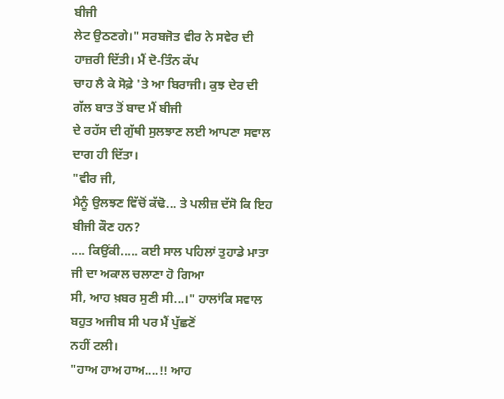ਬੀਜੀ
ਲੇਟ ਉਠਣਗੇ।" ਸਰਬਜੋਤ ਵੀਰ ਨੇ ਸਵੇਰ ਦੀ ਹਾਜ਼ਰੀ ਦਿੱਤੀ। ਮੈਂ ਦੋ-ਤਿੰਨ ਕੱਪ
ਚਾਹ ਲੈ ਕੇ ਸੋਫ਼ੇ 'ਤੇ ਆ ਬਿਰਾਜੀ। ਕੁਝ ਦੇਰ ਦੀ ਗੱਲ ਬਾਤ ਤੋਂ ਬਾਦ ਮੈਂ ਬੀਜੀ
ਦੇ ਰਹੱਸ ਦੀ ਗੁੱਥੀ ਸੁਲਝਾਣ ਲਈ ਆਪਣਾ ਸਵਾਲ ਦਾਗ ਹੀ ਦਿੱਤਾ।
"ਵੀਰ ਜੀ,
ਮੈਨੂੰ ਉਲਝਣ ਵਿੱਚੋਂ ਕੱਢੋ... ਤੇ ਪਲੀਜ਼ ਦੱਸੋ ਕਿ ਇਹ ਬੀਜੀ ਕੌਣ ਹਨ?
.... ਕਿਉਂਕੀ..... ਕਈ ਸਾਲ ਪਹਿਲਾਂ ਤੁਹਾਡੇ ਮਾਤਾ ਜੀ ਦਾ ਅਕਾਲ ਚਲਾਣਾ ਹੋ ਗਿਆ
ਸੀ, ਆਹ ਖ਼ਬਰ ਸੁਣੀ ਸੀ...।" ਹਾਲਾਂਕਿ ਸਵਾਲ ਬਹੁਤ ਅਜੀਬ ਸੀ ਪਰ ਮੈਂ ਪੁੱਛਣੋਂ
ਨਹੀਂ ਟਲੀ।
"ਹਾਅ ਹਾਅ ਹਾਅ....!! ਆਹ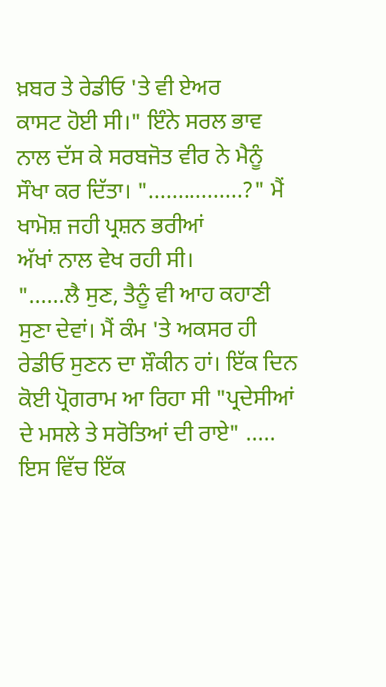ਖ਼ਬਰ ਤੇ ਰੇਡੀਓ 'ਤੇ ਵੀ ਏਅਰ
ਕਾਸਟ ਹੋਈ ਸੀ।" ਇੰਨੇ ਸਰਲ ਭਾਵ ਨਾਲ ਦੱਸ ਕੇ ਸਰਬਜੋਤ ਵੀਰ ਨੇ ਮੈਨੂੰ
ਸੌਖਾ ਕਰ ਦਿੱਤਾ। "................?" ਮੈਂ ਖਾਮੋਸ਼ ਜਹੀ ਪ੍ਰਸ਼ਨ ਭਰੀਆਂ
ਅੱਖਾਂ ਨਾਲ ਵੇਖ ਰਹੀ ਸੀ।
"......ਲੈ ਸੁਣ, ਤੈਨੂੰ ਵੀ ਆਹ ਕਹਾਣੀ
ਸੁਣਾ ਦੇਵਾਂ। ਮੈਂ ਕੰਮ 'ਤੇ ਅਕਸਰ ਹੀ ਰੇਡੀਓ ਸੁਣਨ ਦਾ ਸ਼ੌਕੀਨ ਹਾਂ। ਇੱਕ ਦਿਨ
ਕੋਈ ਪ੍ਰੋਗਰਾਮ ਆ ਰਿਹਾ ਸੀ "ਪ੍ਰਦੇਸੀਆਂ ਦੇ ਮਸਲੇ ਤੇ ਸਰੋਤਿਆਂ ਦੀ ਰਾਏ" .....
ਇਸ ਵਿੱਚ ਇੱਕ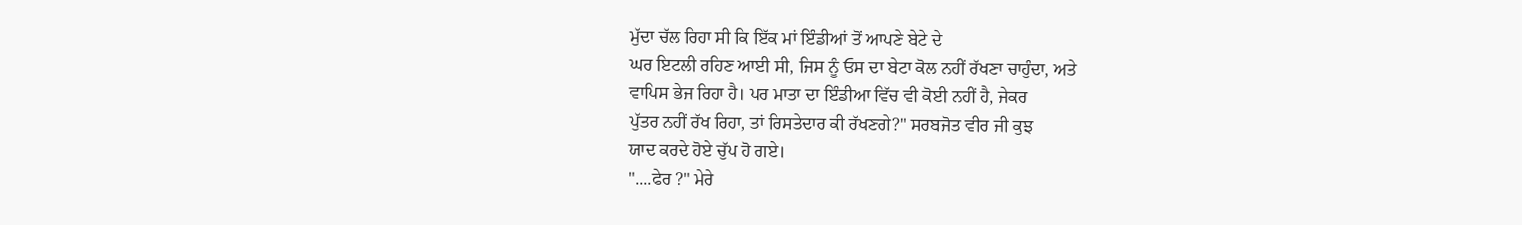ਮੁੱਦਾ ਚੱਲ ਰਿਹਾ ਸੀ ਕਿ ਇੱਕ ਮਾਂ ਇੰਡੀਆਂ ਤੋਂ ਆਪਣੇ ਬੇਟੇ ਦੇ
ਘਰ ਇਟਲੀ ਰਹਿਣ ਆਈ ਸੀ, ਜਿਸ ਨੂੰ ਓਸ ਦਾ ਬੇਟਾ ਕੋਲ ਨਹੀਂ ਰੱਖਣਾ ਚਾਹੁੰਦਾ, ਅਤੇ
ਵਾਪਿਸ ਭੇਜ ਰਿਹਾ ਹੈ। ਪਰ ਮਾਤਾ ਦਾ ਇੰਡੀਆ ਵਿੱਚ ਵੀ ਕੋਈ ਨਹੀਂ ਹੈ, ਜੇਕਰ
ਪੁੱਤਰ ਨਹੀਂ ਰੱਖ ਰਿਹਾ, ਤਾਂ ਰਿਸਤੇਦਾਰ ਕੀ ਰੱਖਣਗੇ?" ਸਰਬਜੋਤ ਵੀਰ ਜੀ ਕੁਝ
ਯਾਦ ਕਰਦੇ ਹੋਏ ਚੁੱਪ ਹੋ ਗਏ।
"....ਫੇਰ ?" ਮੇਰੇ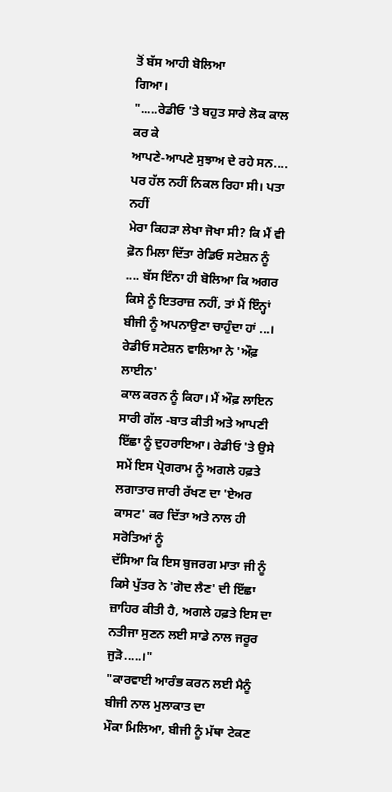ਤੋਂ ਬੱਸ ਆਹੀ ਬੋਲਿਆ
ਗਿਆ।
".....ਰੇਡੀਓ 'ਤੇ ਬਹੁਤ ਸਾਰੇ ਲੋਕ ਕਾਲ ਕਰ ਕੇ
ਆਪਣੇ-ਆਪਣੇ ਸੁਝਾਅ ਦੇ ਰਹੇ ਸਨ.... ਪਰ ਹੱਲ ਨਹੀਂ ਨਿਕਲ ਰਿਹਾ ਸੀ। ਪਤਾ ਨਹੀਂ
ਮੇਰਾ ਕਿਹੜਾ ਲੇਖਾ ਜੋਖਾ ਸੀ? ਕਿ ਮੈਂ ਵੀ ਫ਼ੋਨ ਮਿਲਾ ਦਿੱਤਾ ਰੇਡਿਓ ਸਟੇਸ਼ਨ ਨੂੰ
.... ਬੱਸ ਇੰਨਾ ਹੀ ਬੋਲਿਆ ਕਿ ਅਗਰ ਕਿਸੇ ਨੂੰ ਇਤਰਾਜ਼ ਨਹੀਂ, ਤਾਂ ਮੈਂ ਇੰਨ੍ਹਾਂ
ਬੀਜੀ ਨੂੰ ਅਪਨਾਉਣਾ ਚਾਹੁੰਦਾ ਹਾਂ ...। ਰੇਡੀਓ ਸਟੇਸ਼ਨ ਵਾਲਿਆ ਨੇ 'ਔਫ਼ ਲਾਈਨ'
ਕਾਲ ਕਰਨ ਨੂੰ ਕਿਹਾ। ਮੈਂ ਔਫ਼ ਲਾਇਨ ਸਾਰੀ ਗੱਲ -ਬਾਤ ਕੀਤੀ ਅਤੇ ਆਪਣੀ
ਇੱਛਾ ਨੂੰ ਦੁਹਰਾਇਆ। ਰੇਡੀਓ 'ਤੇ ਉਸੇ ਸਮੇਂ ਇਸ ਪ੍ਰੋਗਰਾਮ ਨੂੰ ਅਗਲੇ ਹਫ਼ਤੇ
ਲਗਾਤਾਰ ਜਾਰੀ ਰੱਖਣ ਦਾ 'ਏਅਰ ਕਾਸਟ' ਕਰ ਦਿੱਤਾ ਅਤੇ ਨਾਲ ਹੀ ਸਰੋਤਿਆਂ ਨੂੰ
ਦੱਸਿਆ ਕਿ ਇਸ ਬੁਜਰਗ ਮਾਤਾ ਜੀ ਨੂੰ ਕਿਸੇ ਪੁੱਤਰ ਨੇ 'ਗੋਦ ਲੈਣ' ਦੀ ਇੱਛਾ
ਜ਼ਾਹਿਰ ਕੀਤੀ ਹੈ, ਅਗਲੇ ਹਫ਼ਤੇ ਇਸ ਦਾ ਨਤੀਜਾ ਸੁਣਨ ਲਈ ਸਾਡੇ ਨਾਲ ਜਰੂਰ
ਜੁੜੋ.....।"
"ਕਾਰਵਾਈ ਆਰੰਭ ਕਰਨ ਲਈ ਮੈਨੂੰ ਬੀਜੀ ਨਾਲ ਮੁਲਾਕਾਤ ਦਾ
ਮੌਕਾ ਮਿਲਿਆ, ਬੀਜੀ ਨੂੰ ਮੱਥਾ ਟੇਕਣ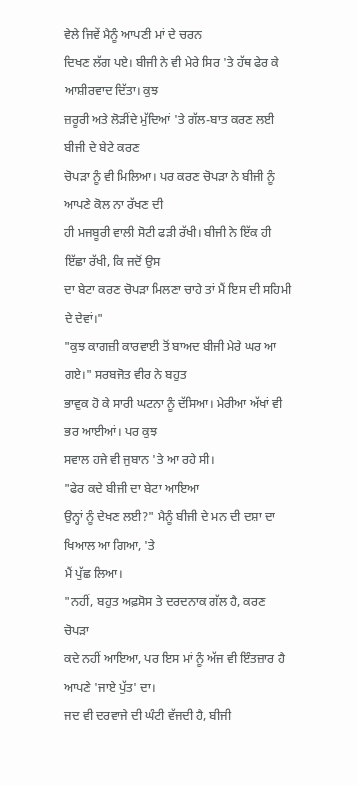ਵੇਲੇ ਜਿਵੇਂ ਮੈਨੂੰ ਆਪਣੀ ਮਾਂ ਦੇ ਚਰਨ
ਦਿਖਣ ਲੱਗ ਪਏ। ਬੀਜੀ ਨੇ ਵੀ ਮੇਰੇ ਸਿਰ 'ਤੇ ਹੱਥ ਫੇਰ ਕੇ ਆਸ਼ੀਰਵਾਦ ਦਿੱਤਾ। ਕੁਝ
ਜ਼ਰੂਰੀ ਅਤੇ ਲੋੜੀਂਦੇ ਮੁੱਦਿਆਂ 'ਤੇ ਗੱਲ-ਬਾਤ ਕਰਣ ਲਈ ਬੀਜੀ ਦੇ ਬੇਟੇ ਕਰਣ
ਚੋਪੜਾ ਨੂੰ ਵੀ ਮਿਲਿਆ। ਪਰ ਕਰਣ ਚੋਪੜਾ ਨੇ ਬੀਜੀ ਨੂੰ ਆਪਣੇ ਕੋਲ ਨਾ ਰੱਖਣ ਦੀ
ਹੀ ਮਜਬੂਰੀ ਵਾਲੀ ਸੋਟੀ ਫੜੀ ਰੱਖੀ। ਬੀਜੀ ਨੇ ਇੱਕ ਹੀ ਇੱਛਾ ਰੱਖੀ, ਕਿ ਜਦੋਂ ਉਸ
ਦਾ ਬੇਟਾ ਕਰਣ ਚੋਪੜਾ ਮਿਲਣਾ ਚਾਹੇ ਤਾਂ ਮੈਂ ਇਸ ਦੀ ਸਹਿਮੀ ਦੇ ਦੇਵਾਂ।"
"ਕੁਝ ਕਾਗਜ਼ੀ ਕਾਰਵਾਈ ਤੋਂ ਬਾਅਦ ਬੀਜੀ ਮੇਰੇ ਘਰ ਆ ਗਏ।" ਸਰਬਜੋਤ ਵੀਰ ਨੇ ਬਹੁਤ
ਭਾਵੁਕ ਹੋ ਕੇ ਸਾਰੀ ਘਟਨਾ ਨੂੰ ਦੱਸਿਆ। ਮੇਰੀਆ ਅੱਖਾਂ ਵੀ ਭਰ ਆਈਆਂ। ਪਰ ਕੁਝ
ਸਵਾਲ ਹਜੇ ਵੀ ਜੁਬਾਨ 'ਤੇ ਆ ਰਹੇ ਸੀ।
"ਫੇਰ ਕਦੇ ਬੀਜੀ ਦਾ ਬੇਟਾ ਆਇਆ
ਉਨ੍ਹਾਂ ਨੂੰ ਦੇਖਣ ਲਈ?" ਮੈਨੂੰ ਬੀਜੀ ਦੇ ਮਨ ਦੀ ਦਸ਼ਾ ਦਾ ਖਿਆਲ ਆ ਗਿਆ, 'ਤੇ
ਮੈਂ ਪੁੱਛ ਲਿਆ।
"ਨਹੀਂ, ਬਹੁਤ ਅਫ਼ਸੋਸ ਤੇ ਦਰਦਨਾਕ ਗੱਲ ਹੈ, ਕਰਣ ਚੋਪੜਾ
ਕਦੇ ਨਹੀਂ ਆਇਆ, ਪਰ ਇਸ ਮਾਂ ਨੂੰ ਅੱਜ ਵੀ ਇੰਤਜ਼ਾਰ ਹੈ ਆਪਣੇ 'ਜਾਏ ਪੁੱਤ' ਦਾ।
ਜਦ ਵੀ ਦਰਵਾਜੇ ਦੀ ਘੰਟੀ ਵੱਜਦੀ ਹੈ, ਬੀਜੀ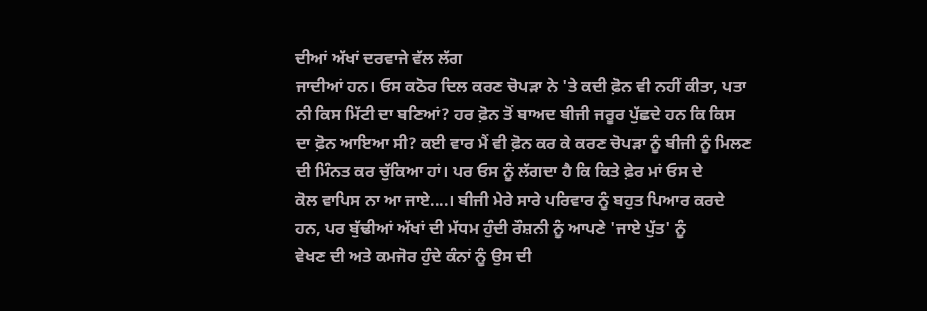ਦੀਆਂ ਅੱਖਾਂ ਦਰਵਾਜੇ ਵੱਲ ਲੱਗ
ਜਾਦੀਆਂ ਹਨ। ਓਸ ਕਠੋਰ ਦਿਲ ਕਰਣ ਚੋਪੜਾ ਨੇ 'ਤੇ ਕਦੀ ਫ਼ੋਨ ਵੀ ਨਹੀਂ ਕੀਤਾ, ਪਤਾ
ਨੀ ਕਿਸ ਮਿੱਟੀ ਦਾ ਬਣਿਆਂ? ਹਰ ਫ਼ੋਨ ਤੋਂ ਬਾਅਦ ਬੀਜੀ ਜਰੂਰ ਪੁੱਛਦੇ ਹਨ ਕਿ ਕਿਸ
ਦਾ ਫ਼ੋਨ ਆਇਆ ਸੀ? ਕਈ ਵਾਰ ਮੈਂ ਵੀ ਫ਼ੋਨ ਕਰ ਕੇ ਕਰਣ ਚੋਪੜਾ ਨੂੰ ਬੀਜੀ ਨੂੰ ਮਿਲਣ
ਦੀ ਮਿੰਨਤ ਕਰ ਚੁੱਕਿਆ ਹਾਂ। ਪਰ ਓਸ ਨੂੰ ਲੱਗਦਾ ਹੈ ਕਿ ਕਿਤੇ ਫ਼ੇਰ ਮਾਂ ਓਸ ਦੇ
ਕੋਲ ਵਾਪਿਸ ਨਾ ਆ ਜਾਏ....। ਬੀਜੀ ਮੇਰੇ ਸਾਰੇ ਪਰਿਵਾਰ ਨੂੰ ਬਹੁਤ ਪਿਆਰ ਕਰਦੇ
ਹਨ, ਪਰ ਬੁੱਢੀਆਂ ਅੱਖਾਂ ਦੀ ਮੱਧਮ ਹੁੰਦੀ ਰੌਸ਼ਨੀ ਨੂੰ ਆਪਣੇ 'ਜਾਏ ਪੁੱਤ' ਨੂੰ
ਵੇਖਣ ਦੀ ਅਤੇ ਕਮਜੋਰ ਹੁੰਦੇ ਕੰਨਾਂ ਨੂੰ ਉਸ ਦੀ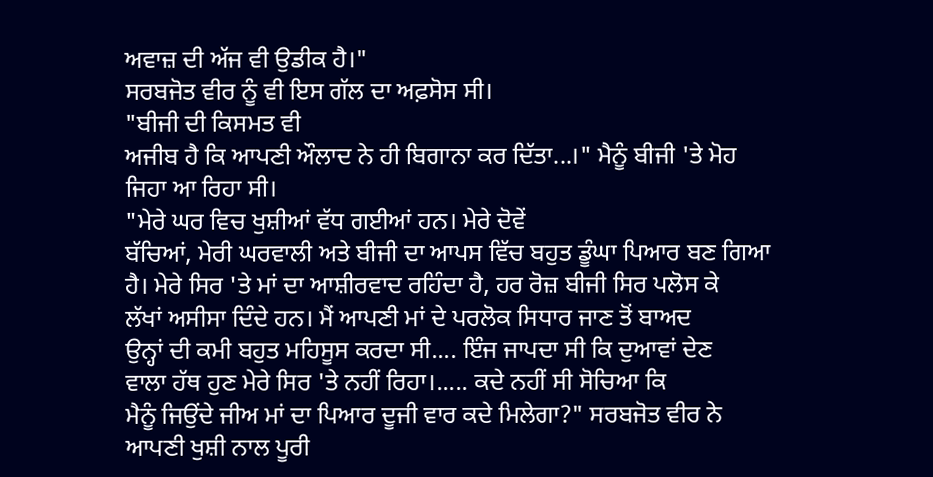ਅਵਾਜ਼ ਦੀ ਅੱਜ ਵੀ ਉਡੀਕ ਹੈ।"
ਸਰਬਜੋਤ ਵੀਰ ਨੂੰ ਵੀ ਇਸ ਗੱਲ ਦਾ ਅਫ਼ਸੋਸ ਸੀ।
"ਬੀਜੀ ਦੀ ਕਿਸਮਤ ਵੀ
ਅਜੀਬ ਹੈ ਕਿ ਆਪਣੀ ਔਲਾਦ ਨੇ ਹੀ ਬਿਗਾਨਾ ਕਰ ਦਿੱਤਾ...।" ਮੈਨੂੰ ਬੀਜੀ 'ਤੇ ਮੋਹ
ਜਿਹਾ ਆ ਰਿਹਾ ਸੀ।
"ਮੇਰੇ ਘਰ ਵਿਚ ਖੁਸ਼ੀਆਂ ਵੱਧ ਗਈਆਂ ਹਨ। ਮੇਰੇ ਦੋਵੇਂ
ਬੱਚਿਆਂ, ਮੇਰੀ ਘਰਵਾਲੀ ਅਤੇ ਬੀਜੀ ਦਾ ਆਪਸ ਵਿੱਚ ਬਹੁਤ ਡੂੰਘਾ ਪਿਆਰ ਬਣ ਗਿਆ
ਹੈ। ਮੇਰੇ ਸਿਰ 'ਤੇ ਮਾਂ ਦਾ ਆਸ਼ੀਰਵਾਦ ਰਹਿੰਦਾ ਹੈ, ਹਰ ਰੋਜ਼ ਬੀਜੀ ਸਿਰ ਪਲੋਸ ਕੇ
ਲੱਖਾਂ ਅਸੀਸਾ ਦਿੰਦੇ ਹਨ। ਮੈਂ ਆਪਣੀ ਮਾਂ ਦੇ ਪਰਲੋਕ ਸਿਧਾਰ ਜਾਣ ਤੋਂ ਬਾਅਦ
ਉਨ੍ਹਾਂ ਦੀ ਕਮੀ ਬਹੁਤ ਮਹਿਸੂਸ ਕਰਦਾ ਸੀ.... ਇੰਜ ਜਾਪਦਾ ਸੀ ਕਿ ਦੁਆਵਾਂ ਦੇਣ
ਵਾਲਾ ਹੱਥ ਹੁਣ ਮੇਰੇ ਸਿਰ 'ਤੇ ਨਹੀਂ ਰਿਹਾ।..... ਕਦੇ ਨਹੀਂ ਸੀ ਸੋਚਿਆ ਕਿ
ਮੈਨੂੰ ਜਿਉਂਦੇ ਜੀਅ ਮਾਂ ਦਾ ਪਿਆਰ ਦੂਜੀ ਵਾਰ ਕਦੇ ਮਿਲੇਗਾ?" ਸਰਬਜੋਤ ਵੀਰ ਨੇ
ਆਪਣੀ ਖੁਸ਼ੀ ਨਾਲ ਪੂਰੀ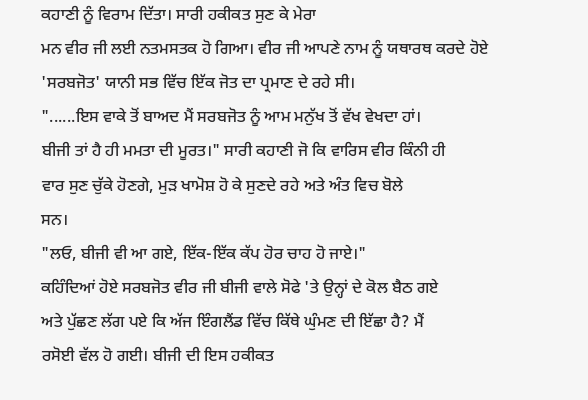ਕਹਾਣੀ ਨੂੰ ਵਿਰਾਮ ਦਿੱਤਾ। ਸਾਰੀ ਹਕੀਕਤ ਸੁਣ ਕੇ ਮੇਰਾ
ਮਨ ਵੀਰ ਜੀ ਲਈ ਨਤਮਸਤਕ ਹੋ ਗਿਆ। ਵੀਰ ਜੀ ਆਪਣੇ ਨਾਮ ਨੂੰ ਯਥਾਰਥ ਕਰਦੇ ਹੋਏ
'ਸਰਬਜੋਤ' ਯਾਨੀ ਸਭ ਵਿੱਚ ਇੱਕ ਜੋਤ ਦਾ ਪ੍ਰਮਾਣ ਦੇ ਰਹੇ ਸੀ।
"......ਇਸ ਵਾਕੇ ਤੋਂ ਬਾਅਦ ਮੈਂ ਸਰਬਜੋਤ ਨੂੰ ਆਮ ਮਨੁੱਖ ਤੋਂ ਵੱਖ ਵੇਖਦਾ ਹਾਂ।
ਬੀਜੀ ਤਾਂ ਹੈ ਹੀ ਮਮਤਾ ਦੀ ਮੂਰਤ।" ਸਾਰੀ ਕਹਾਣੀ ਜੋ ਕਿ ਵਾਰਿਸ ਵੀਰ ਕਿੰਨੀ ਹੀ
ਵਾਰ ਸੁਣ ਚੁੱਕੇ ਹੋਣਗੇ, ਮੁੜ ਖਾਮੋਸ਼ ਹੋ ਕੇ ਸੁਣਦੇ ਰਹੇ ਅਤੇ ਅੰਤ ਵਿਚ ਬੋਲੇ
ਸਨ।
"ਲਓ, ਬੀਜੀ ਵੀ ਆ ਗਏ, ਇੱਕ-ਇੱਕ ਕੱਪ ਹੋਰ ਚਾਹ ਹੋ ਜਾਏ।"
ਕਹਿੰਦਿਆਂ ਹੋਏ ਸਰਬਜੋਤ ਵੀਰ ਜੀ ਬੀਜੀ ਵਾਲੇ ਸੋਫੇ 'ਤੇ ਉਨ੍ਹਾਂ ਦੇ ਕੋਲ ਬੈਠ ਗਏ
ਅਤੇ ਪੁੱਛਣ ਲੱਗ ਪਏ ਕਿ ਅੱਜ ਇੰਗਲੈਂਡ ਵਿੱਚ ਕਿੱਥੇ ਘੁੰਮਣ ਦੀ ਇੱਛਾ ਹੈ? ਮੈਂ
ਰਸੋਈ ਵੱਲ ਹੋ ਗਈ। ਬੀਜੀ ਦੀ ਇਸ ਹਕੀਕਤ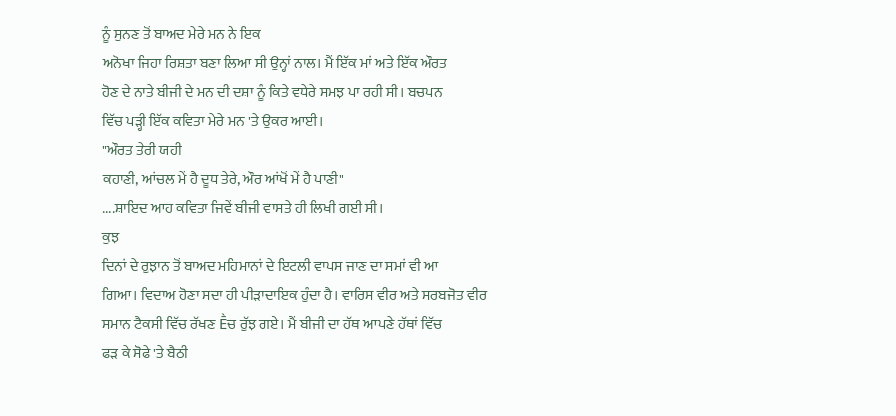ਨੂੰ ਸੁਨਣ ਤੋਂ ਬਾਅਦ ਮੇਰੇ ਮਨ ਨੇ ਇਕ
ਅਨੋਖਾ ਜਿਹਾ ਰਿਸ਼ਤਾ ਬਣਾ ਲਿਆ ਸੀ ਉਨ੍ਹਾਂ ਨਾਲ। ਮੈਂ ਇੱਕ ਮਾਂ ਅਤੇ ਇੱਕ ਔਰਤ
ਹੋਣ ਦੇ ਨਾਤੇ ਬੀਜੀ ਦੇ ਮਨ ਦੀ ਦਸ਼ਾ ਨੂੰ ਕਿਤੇ ਵਧੇਰੇ ਸਮਝ ਪਾ ਰਹੀ ਸੀ। ਬਚਪਨ
ਵਿੱਚ ਪੜ੍ਹੀ ਇੱਕ ਕਵਿਤਾ ਮੇਰੇ ਮਨ 'ਤੇ ਉਕਰ ਆਈ।
"ਔਰਤ ਤੇਰੀ ਯਹੀ
ਕਹਾਣੀ, ਆਂਚਲ ਮੇਂ ਹੈ ਦੂਧ ਤੇਰੇ, ਔਰ ਆਂਖੋਂ ਮੇਂ ਹੈ ਪਾਣੀ"
....ਸ਼ਾਇਦ ਆਹ ਕਵਿਤਾ ਜਿਵੇਂ ਬੀਜੀ ਵਾਸਤੇ ਹੀ ਲਿਖੀ ਗਈ ਸੀ।
ਕੁਝ
ਦਿਨਾਂ ਦੇ ਰੁਝਾਨ ਤੋਂ ਬਾਅਦ ਮਹਿਮਾਨਾਂ ਦੇ ਇਟਲੀ ਵਾਪਸ ਜਾਣ ਦਾ ਸਮਾਂ ਵੀ ਆ
ਗਿਆ। ਵਿਦਾਅ ਹੋਣਾ ਸਦਾ ਹੀ ਪੀੜਾਦਾਇਕ ਹੁੰਦਾ ਹੈ। ਵਾਰਿਸ ਵੀਰ ਅਤੇ ਸਰਬਜੋਤ ਵੀਰ
ਸਮਾਨ ਟੈਕਸੀ ਵਿੱਚ ਰੱਖਣ Ḕਚ ਰੁੱਝ ਗਏ। ਮੈਂ ਬੀਜੀ ਦਾ ਹੱਥ ਆਪਣੇ ਹੱਥਾਂ ਵਿੱਚ
ਫੜ ਕੇ ਸੋਫੇ 'ਤੇ ਬੈਠੀ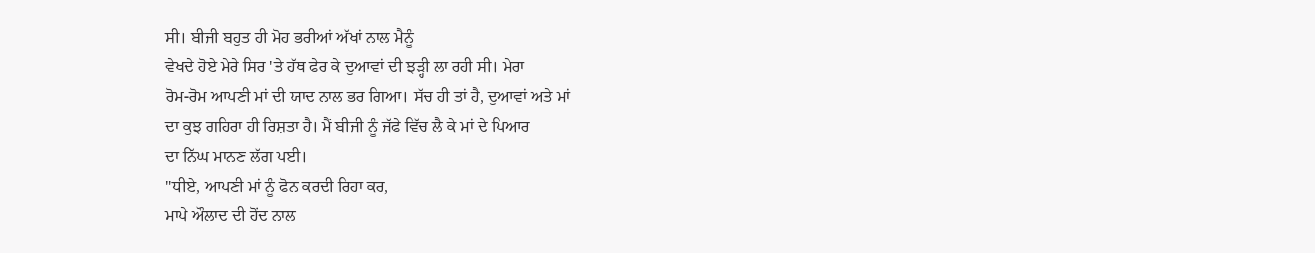ਸੀ। ਬੀਜੀ ਬਹੁਤ ਹੀ ਮੋਹ ਭਰੀਆਂ ਅੱਖਾਂ ਨਾਲ ਮੈਨੂੰ
ਵੇਖਦੇ ਹੋਏ ਮੇਰੇ ਸਿਰ 'ਤੇ ਹੱਥ ਫੇਰ ਕੇ ਦੁਆਵਾਂ ਦੀ ਝੜ੍ਹੀ ਲਾ ਰਹੀ ਸੀ। ਮੇਰਾ
ਰੋਮ-ਰੋਮ ਆਪਣੀ ਮਾਂ ਦੀ ਯਾਦ ਨਾਲ ਭਰ ਗਿਆ। ਸੱਚ ਹੀ ਤਾਂ ਹੈ, ਦੁਆਵਾਂ ਅਤੇ ਮਾਂ
ਦਾ ਕੁਝ ਗਹਿਰਾ ਹੀ ਰਿਸ਼ਤਾ ਹੈ। ਮੈਂ ਬੀਜੀ ਨੂੰ ਜੱਫੇ ਵਿੱਚ ਲੈ ਕੇ ਮਾਂ ਦੇ ਪਿਆਰ
ਦਾ ਨਿੱਘ ਮਾਨਣ ਲੱਗ ਪਈ।
"ਧੀਏ, ਆਪਣੀ ਮਾਂ ਨੂੰ ਫੋਨ ਕਰਦੀ ਰਿਹਾ ਕਰ,
ਮਾਪੇ ਔਲਾਦ ਦੀ ਹੋਂਦ ਨਾਲ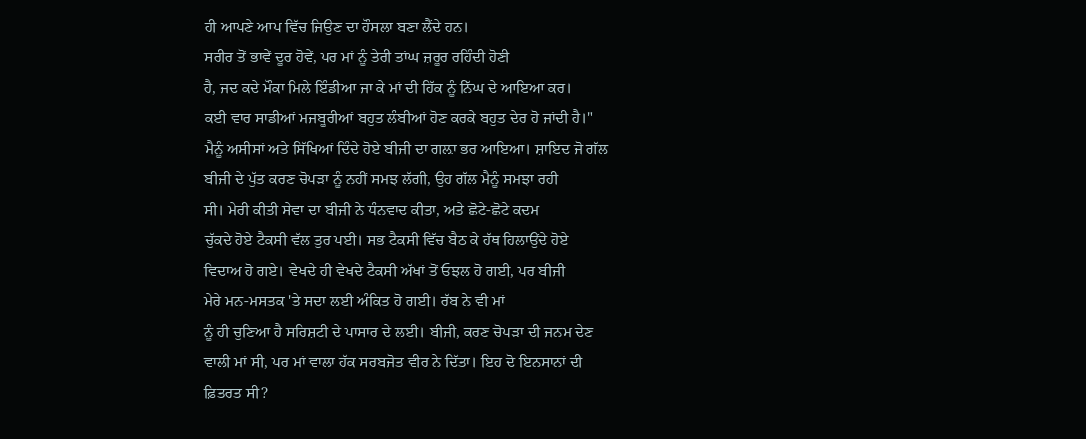ਹੀ ਆਪਣੇ ਆਪ ਵਿੱਚ ਜਿਉਣ ਦਾ ਹੌਸਲਾ ਬਣਾ ਲੈਂਦੇ ਹਨ।
ਸਰੀਰ ਤੋਂ ਭਾਵੇਂ ਦੂਰ ਹੋਵੇਂ, ਪਰ ਮਾਂ ਨੂੰ ਤੇਰੀ ਤਾਂਘ ਜ਼ਰੂਰ ਰਹਿੰਦੀ ਹੋਣੀ
ਹੈ, ਜਦ ਕਦੇ ਮੌਕਾ ਮਿਲੇ ਇੰਡੀਆ ਜਾ ਕੇ ਮਾਂ ਦੀ ਹਿੱਕ ਨੂੰ ਨਿੱਘ ਦੇ ਆਇਆ ਕਰ।
ਕਈ ਵਾਰ ਸਾਡੀਆਂ ਮਜਬੂਰੀਆਂ ਬਹੁਤ ਲੰਬੀਆਂ ਹੋਣ ਕਰਕੇ ਬਹੁਤ ਦੇਰ ਹੋ ਜਾਂਦੀ ਹੈ।"
ਮੈਨੂੰ ਅਸੀਸਾਂ ਅਤੇ ਸਿੱਖਿਆਂ ਦਿੰਦੇ ਹੋਏ ਬੀਜੀ ਦਾ ਗਲ਼ਾ ਭਰ ਆਇਆ। ਸ਼ਾਇਦ ਜੋ ਗੱਲ
ਬੀਜੀ ਦੇ ਪੁੱਤ ਕਰਣ ਚੋਪੜਾ ਨੂੰ ਨਹੀਂ ਸਮਝ ਲੱਗੀ, ਉਹ ਗੱਲ ਮੈਨੂੰ ਸਮਝਾ ਰਹੀ
ਸੀ। ਮੇਰੀ ਕੀਤੀ ਸੇਵਾ ਦਾ ਬੀਜੀ ਨੇ ਧੰਨਵਾਦ ਕੀਤਾ, ਅਤੇ ਛੋਟੇ-ਛੋਟੇ ਕਦਮ
ਚੁੱਕਦੇ ਹੋਏ ਟੈਕਸੀ ਵੱਲ ਤੁਰ ਪਈ। ਸਭ ਟੈਕਸੀ ਵਿੱਚ ਬੈਠ ਕੇ ਹੱਥ ਹਿਲਾਉਂਦੇ ਹੋਏ
ਵਿਦਾਅ ਹੋ ਗਏ। ਵੇਖਦੇ ਹੀ ਵੇਖਦੇ ਟੈਕਸੀ ਅੱਖਾਂ ਤੋਂ ਓਝਲ ਹੋ ਗਈ, ਪਰ ਬੀਜੀ
ਮੇਰੇ ਮਨ-ਮਸਤਕ 'ਤੇ ਸਦਾ ਲਈ ਅੰਕਿਤ ਹੋ ਗਈ। ਰੱਬ ਨੇ ਵੀ ਮਾਂ
ਨੂੰ ਹੀ ਚੁਣਿਆ ਹੈ ਸਰਿਸ਼ਟੀ ਦੇ ਪਾਸਾਰ ਦੇ ਲਈ। ਬੀਜੀ, ਕਰਣ ਚੋਪੜਾ ਦੀ ਜਨਮ ਦੇਣ
ਵਾਲੀ ਮਾਂ ਸੀ, ਪਰ ਮਾਂ ਵਾਲਾ ਹੱਕ ਸਰਬਜੋਤ ਵੀਰ ਨੇ ਦਿੱਤਾ। ਇਹ ਦੋ ਇਨਸਾਨਾਂ ਦੀ
ਫ਼ਿਤਰਤ ਸੀ?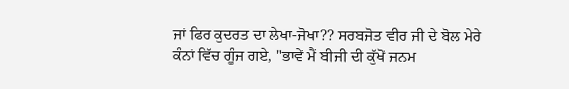ਜਾਂ ਫਿਰ ਕੁਦਰਤ ਦਾ ਲੇਖਾ-ਜੋਖਾ?? ਸਰਬਜੋਤ ਵੀਰ ਜੀ ਦੇ ਬੋਲ ਮੇਰੇ
ਕੰਨਾਂ ਵਿੱਚ ਗੂੰਜ ਗਏ, "ਭਾਵੇਂ ਮੈਂ ਬੀਜੀ ਦੀ ਕੁੱਖੋਂ ਜਨਮ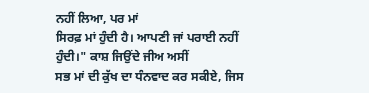ਨਹੀਂ ਲਿਆ, ਪਰ ਮਾਂ
ਸਿਰਫ਼ ਮਾਂ ਹੁੰਦੀ ਹੈ। ਆਪਣੀ ਜਾਂ ਪਰਾਈ ਨਹੀਂ ਹੁੰਦੀ।" ਕਾਸ਼ ਜਿਉਂਦੇ ਜੀਅ ਅਸੀਂ
ਸਭ ਮਾਂ ਦੀ ਕੁੱਖ ਦਾ ਧੰਨਵਾਦ ਕਰ ਸਕੀਏ, ਜਿਸ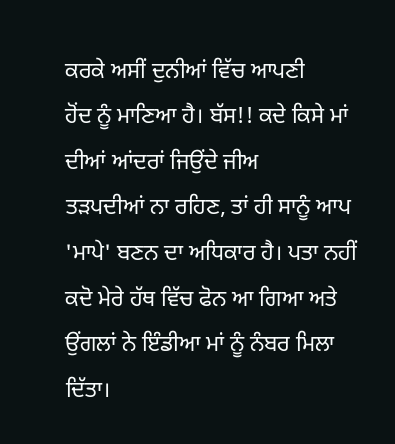ਕਰਕੇ ਅਸੀਂ ਦੁਨੀਆਂ ਵਿੱਚ ਆਪਣੀ
ਹੋਂਦ ਨੂੰ ਮਾਣਿਆ ਹੈ। ਬੱਸ!! ਕਦੇ ਕਿਸੇ ਮਾਂ ਦੀਆਂ ਆਂਦਰਾਂ ਜਿਉਂਦੇ ਜੀਅ
ਤੜਪਦੀਆਂ ਨਾ ਰਹਿਣ, ਤਾਂ ਹੀ ਸਾਨੂੰ ਆਪ 'ਮਾਪੇ' ਬਣਨ ਦਾ ਅਧਿਕਾਰ ਹੈ। ਪਤਾ ਨਹੀਂ
ਕਦੋ ਮੇਰੇ ਹੱਥ ਵਿੱਚ ਫੋਨ ਆ ਗਿਆ ਅਤੇ ਉਂਗਲਾਂ ਨੇ ਇੰਡੀਆ ਮਾਂ ਨੂੰ ਨੰਬਰ ਮਿਲਾ
ਦਿੱਤਾ।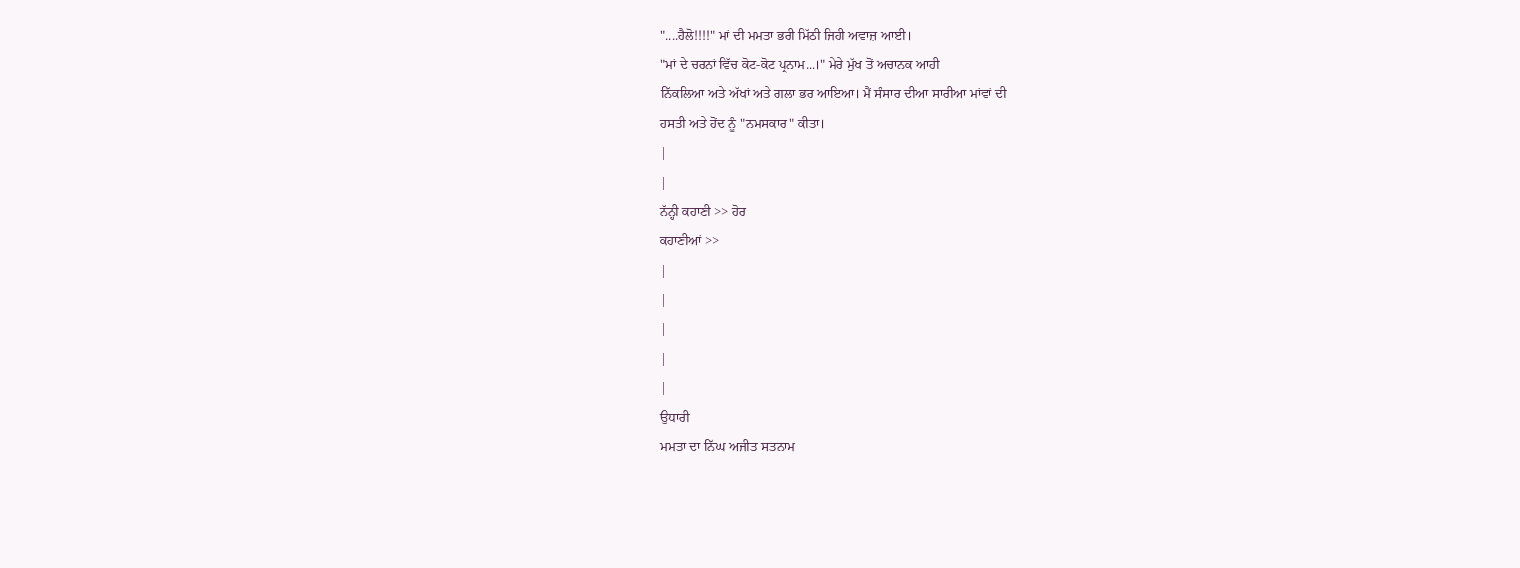"....ਹੈਲੋ!!!!" ਮਾਂ ਦੀ ਮਮਤਾ ਭਰੀ ਮਿੱਠੀ ਜਿਹੀ ਅਵਾਜ਼ ਆਈ।
"ਮਾਂ ਦੇ ਚਰਨਾਂ ਵਿੱਚ ਕੋਟ-ਕੋਟ ਪ੍ਰਨਾਮ...।" ਮੇਰੇ ਮੁੱਖ ਤੋਂ ਅਚਾਨਕ ਆਹੀ
ਨਿੱਕਲਿਆ ਅਤੇ ਅੱਖਾਂ ਅਤੇ ਗਲਾ ਭਰ ਆਇਆ। ਮੈਂ ਸੰਸਾਰ ਦੀਆ ਸਾਰੀਆ ਮਾਂਵਾਂ ਦੀ
ਹਸਤੀ ਅਤੇ ਹੋਂਦ ਨੂੰ "ਨਮਸਕਾਰ" ਕੀਤਾ।
|
|
ਨੱਨ੍ਹੀ ਕਹਾਣੀ >> ਹੋਰ
ਕਹਾਣੀਆਂ >>
|
|
|
|
|
ਉਧਾਰੀ
ਮਮਤਾ ਦਾ ਨਿੱਘ ਅਜੀਤ ਸਤਨਾਮ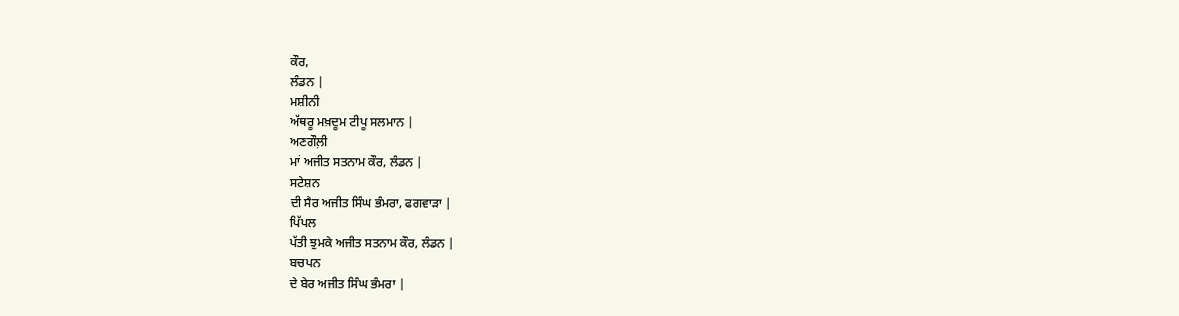ਕੌਰ,
ਲੰਡਨ |
ਮਸ਼ੀਨੀ
ਅੱਥਰੂ ਮਖ਼ਦੂਮ ਟੀਪੂ ਸਲਮਾਨ |
ਅਣਗੌਲ਼ੀ
ਮਾਂ ਅਜੀਤ ਸਤਨਾਮ ਕੌਰ, ਲੰਡਨ |
ਸਟੇਸ਼ਨ
ਦੀ ਸੈਰ ਅਜੀਤ ਸਿੰਘ ਭੰਮਰਾ, ਫਗਵਾੜਾ |
ਪਿੱਪਲ
ਪੱਤੀ ਝੁਮਕੇ ਅਜੀਤ ਸਤਨਾਮ ਕੌਰ, ਲੰਡਨ |
ਬਚਪਨ
ਦੇ ਬੇਰ ਅਜੀਤ ਸਿੰਘ ਭੰਮਰਾ |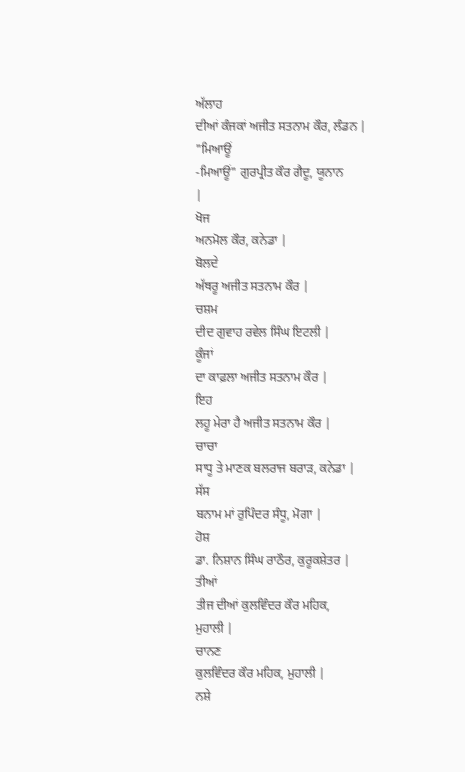ਅੱਲਾਹ
ਦੀਆਂ ਕੰਜਕਾਂ ਅਜੀਤ ਸਤਨਾਮ ਕੌਰ, ਲੰਡਨ |
"ਮਿਆਊਂ
-ਮਿਆਊਂ" ਗੁਰਪ੍ਰੀਤ ਕੌਰ ਗੈਦੂ, ਯੂਨਾਨ
|
ਖੋਜ
ਅਨਮੋਲ ਕੌਰ, ਕਨੇਡਾ |
ਬੋਲਦੇ
ਅੱਥਰੂ ਅਜੀਤ ਸਤਨਾਮ ਕੌਰ |
ਚਸ਼ਮ
ਦੀਦ ਗੁਵਾਹ ਰਵੇਲ ਸਿੰਘ ਇਟਲੀ |
ਕੂੰਜਾਂ
ਦਾ ਕਾਫ਼ਲਾ ਅਜੀਤ ਸਤਨਾਮ ਕੌਰ |
ਇਹ
ਲਹੂ ਮੇਰਾ ਹੈ ਅਜੀਤ ਸਤਨਾਮ ਕੌਰ |
ਚਾਚਾ
ਸਾਧੂ ਤੇ ਮਾਣਕ ਬਲਰਾਜ ਬਰਾੜ, ਕਨੇਡਾ |
ਸੱਸ
ਬਨਾਮ ਮਾਂ ਰੁਪਿੰਦਰ ਸੰਧੂ, ਮੋਗਾ |
ਹੋਸ਼
ਡਾ. ਨਿਸ਼ਾਨ ਸਿੰਘ ਰਾਠੌਰ, ਕੁਰੂਕਸ਼ੇਤਰ |
ਤੀਆਂ
ਤੀਜ ਦੀਆਂ ਕੁਲਵਿੰਦਰ ਕੌਰ ਮਹਿਕ,
ਮੁਹਾਲੀ |
ਚਾਨਣ
ਕੁਲਵਿੰਦਰ ਕੌਰ ਮਹਿਕ, ਮੁਹਾਲੀ |
ਨਸ਼ੇ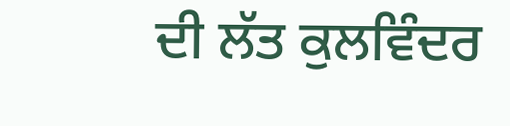ਦੀ ਲੱਤ ਕੁਲਵਿੰਦਰ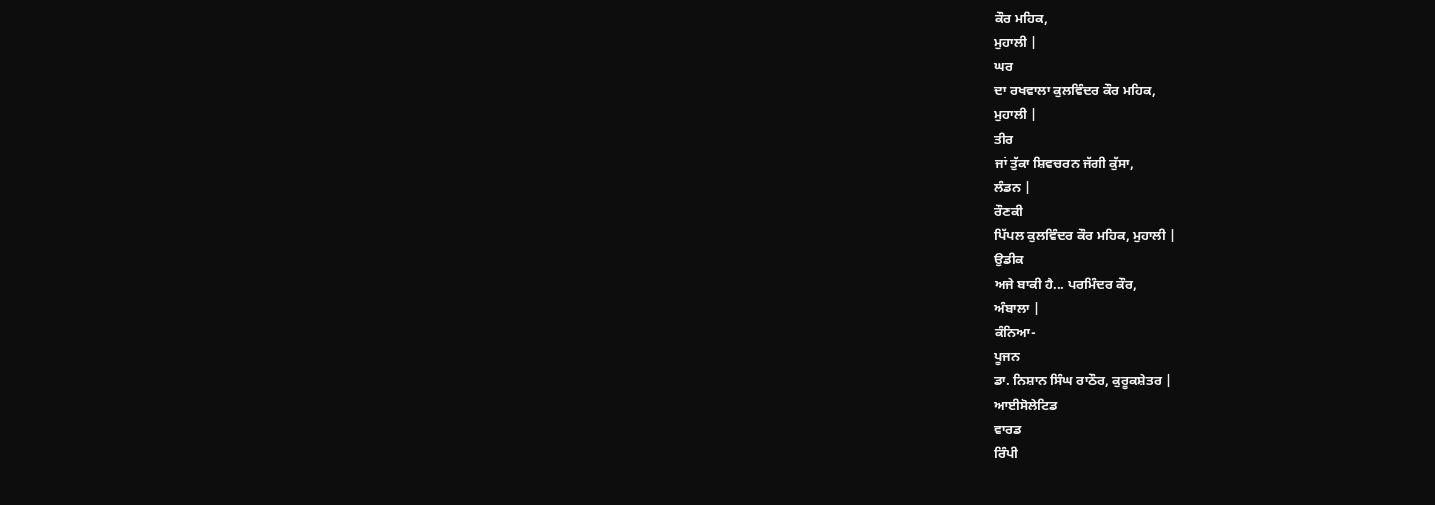ਕੌਰ ਮਹਿਕ,
ਮੁਹਾਲੀ |
ਘਰ
ਦਾ ਰਖਵਾਲਾ ਕੁਲਵਿੰਦਰ ਕੌਰ ਮਹਿਕ,
ਮੁਹਾਲੀ |
ਤੀਰ
ਜਾਂ ਤੁੱਕਾ ਸ਼ਿਵਚਰਨ ਜੱਗੀ ਕੁੱਸਾ,
ਲੰਡਨ |
ਰੌਣਕੀ
ਪਿੱਪਲ ਕੁਲਵਿੰਦਰ ਕੌਰ ਮਹਿਕ, ਮੁਹਾਲੀ |
ਉਡੀਕ
ਅਜੇ ਬਾਕੀ ਹੈ... ਪਰਮਿੰਦਰ ਕੌਰ,
ਅੰਬਾਲਾ |
ਕੰਨਿਆ-
ਪੂਜਨ
ਡਾ. ਨਿਸ਼ਾਨ ਸਿੰਘ ਰਾਠੌਰ, ਕੁਰੂਕਸ਼ੇਤਰ |
ਆਈਸੋਲੇਟਿਡ
ਵਾਰਡ
ਰਿੰਪੀ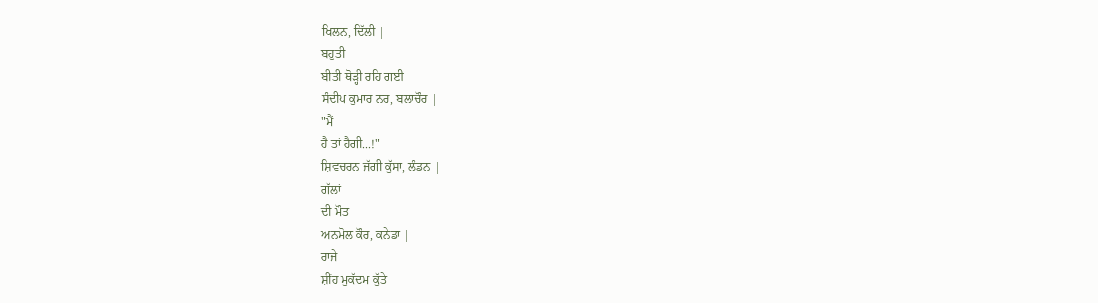ਖਿਲਨ, ਦਿੱਲੀ |
ਬਹੁਤੀ
ਬੀਤੀ ਥੋੜ੍ਹੀ ਰਹਿ ਗਈ
ਸੰਦੀਪ ਕੁਮਾਰ ਨਰ, ਬਲਾਚੌਰ |
"ਮੈਂ
ਹੈ ਤਾਂ ਹੈਗੀ...!"
ਸ਼ਿਵਚਰਨ ਜੱਗੀ ਕੁੱਸਾ, ਲੰਡਨ |
ਗੱਲਾਂ
ਦੀ ਮੌਤ
ਅਨਮੋਲ ਕੌਰ, ਕਨੇਡਾ |
ਰਾਜੇ
ਸ਼ੀਂਹ ਮੁਕੱਦਮ ਕੁੱਤੇ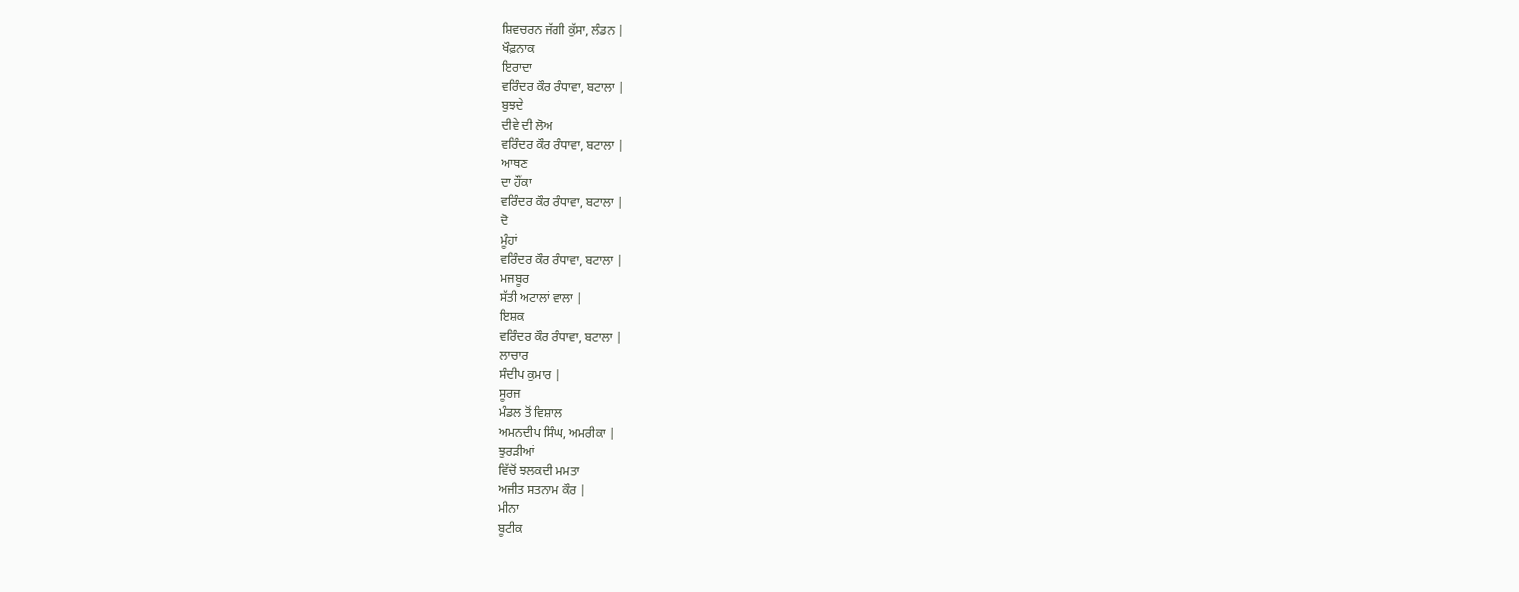ਸ਼ਿਵਚਰਨ ਜੱਗੀ ਕੁੱਸਾ, ਲੰਡਨ |
ਖੌਫ਼ਨਾਕ
ਇਰਾਦਾ
ਵਰਿੰਦਰ ਕੌਰ ਰੰਧਾਵਾ, ਬਟਾਲਾ |
ਬੁਝਦੇ
ਦੀਵੇ ਦੀ ਲੋਅ
ਵਰਿੰਦਰ ਕੌਰ ਰੰਧਾਵਾ, ਬਟਾਲਾ |
ਆਥਣ
ਦਾ ਹੌਂਕਾ
ਵਰਿੰਦਰ ਕੌਰ ਰੰਧਾਵਾ, ਬਟਾਲਾ |
ਦੋ
ਮੂੰਹਾਂ
ਵਰਿੰਦਰ ਕੌਰ ਰੰਧਾਵਾ, ਬਟਾਲਾ |
ਮਜਬੂਰ
ਸੱਤੀ ਅਟਾਲਾਂ ਵਾਲਾ |
ਇਸ਼ਕ
ਵਰਿੰਦਰ ਕੌਰ ਰੰਧਾਵਾ, ਬਟਾਲਾ |
ਲਾਚਾਰ
ਸੰਦੀਪ ਕੁਮਾਰ |
ਸੂਰਜ
ਮੰਡਲ ਤੋਂ ਵਿਸ਼ਾਲ
ਅਮਨਦੀਪ ਸਿੰਘ, ਅਮਰੀਕਾ |
ਝੁਰੜੀਆਂ
ਵਿੱਚੋਂ ਝਲਕਦੀ ਮਮਤਾ
ਅਜੀਤ ਸਤਨਾਮ ਕੌਰ |
ਮੀਨਾ
ਬੂਟੀਕ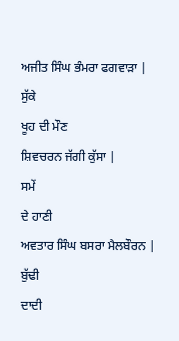ਅਜੀਤ ਸਿੰਘ ਭੰਮਰਾ ਫਗਵਾੜਾ |
ਸੁੱਕੇ
ਖੂਹ ਦੀ ਮੌਣ
ਸ਼ਿਵਚਰਨ ਜੱਗੀ ਕੁੱਸਾ |
ਸਮੇਂ
ਦੇ ਹਾਣੀ
ਅਵਤਾਰ ਸਿੰਘ ਬਸਰਾ ਮੈਲਬੌਰਨ |
ਬੁੱਢੀ
ਦਾਦੀ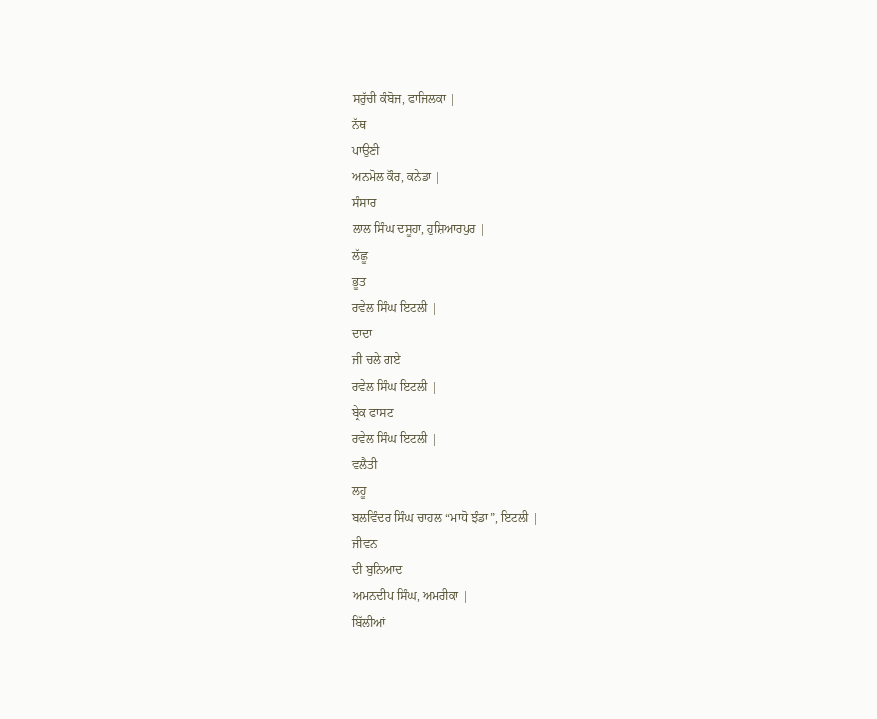ਸਰੁੱਚੀ ਕੰਬੋਜ, ਫਾਜਿਲਕਾ |
ਨੱਥ
ਪਾਉਣੀ
ਅਨਮੋਲ ਕੌਰ, ਕਨੇਡਾ |
ਸੰਸਾਰ
ਲਾਲ ਸਿੰਘ ਦਸੂਹਾ, ਹੁਸ਼ਿਆਰਪੁਰ |
ਲੱਛੂ
ਭੂਤ
ਰਵੇਲ ਸਿੰਘ ਇਟਲੀ |
ਦਾਦਾ
ਜੀ ਚਲੇ ਗਏ
ਰਵੇਲ ਸਿੰਘ ਇਟਲੀ |
ਬ੍ਰੇਕ ਫਾਸਟ
ਰਵੇਲ ਸਿੰਘ ਇਟਲੀ |
ਵਲੈਤੀ
ਲਹੂ
ਬਲਵਿੰਦਰ ਸਿੰਘ ਚਾਹਲ “ਮਾਧੋ ਝੰਡਾ”, ਇਟਲੀ |
ਜੀਵਨ
ਦੀ ਬੁਨਿਆਦ
ਅਮਨਦੀਪ ਸਿੰਘ, ਅਮਰੀਕਾ |
ਬਿੱਲੀਆਂ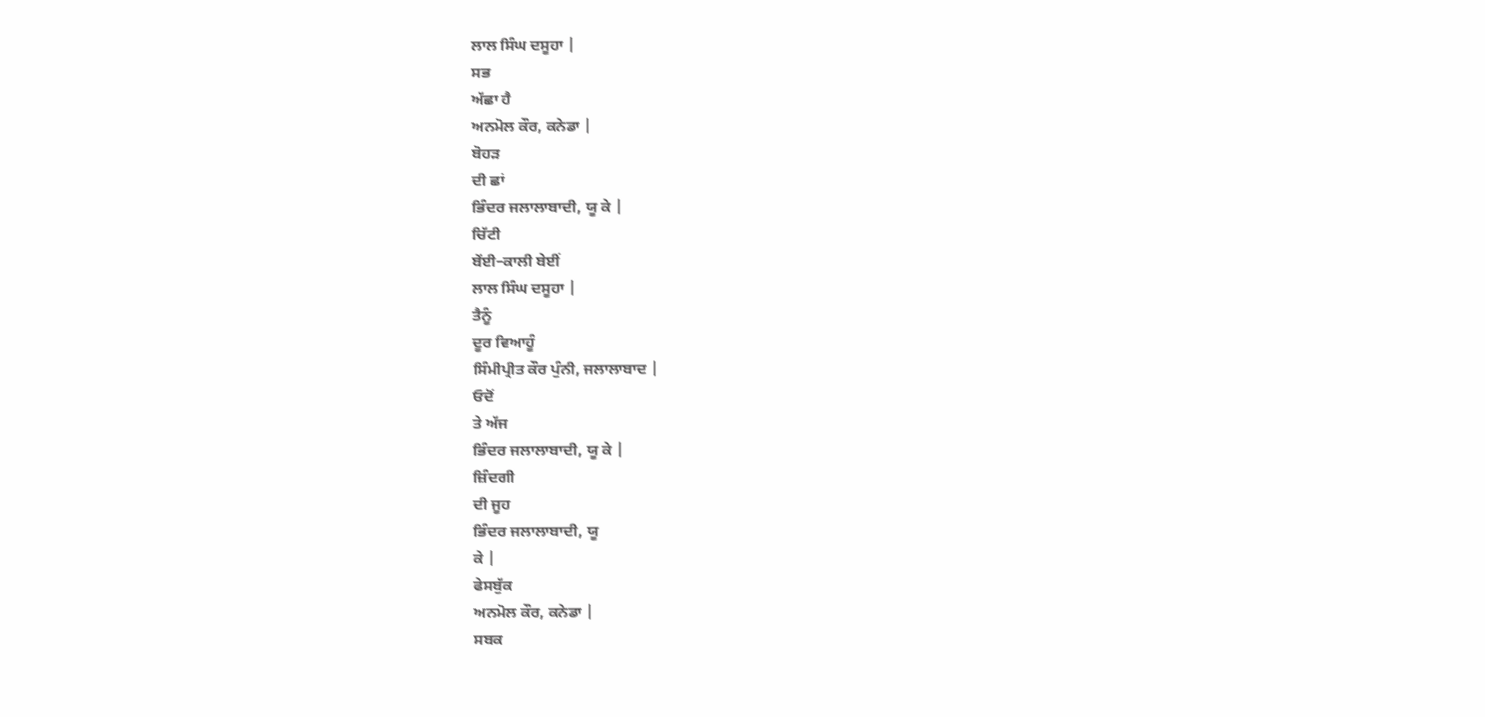ਲਾਲ ਸਿੰਘ ਦਸੂਹਾ |
ਸਭ
ਅੱਛਾ ਹੈ
ਅਨਮੋਲ ਕੌਰ, ਕਨੇਡਾ |
ਬੋਹੜ
ਦੀ ਛਾਂ
ਭਿੰਦਰ ਜਲਾਲਾਬਾਦੀ, ਯੂ ਕੇ |
ਚਿੱਟੀ
ਬੇਂਈ–ਕਾਲੀ ਬੇਈਂ
ਲਾਲ ਸਿੰਘ ਦਸੂਹਾ |
ਤੈਨੂੰ
ਦੂਰ ਵਿਆਹੂੰ
ਸਿੰਮੀਪ੍ਰੀਤ ਕੌਰ ਪੁੰਨੀ, ਜਲਾਲਾਬਾਦ |
ਓਦੋਂ
ਤੇ ਅੱਜ
ਭਿੰਦਰ ਜਲਾਲਾਬਾਦੀ, ਯੂ ਕੇ |
ਜ਼ਿੰਦਗੀ
ਦੀ ਜੂਹ
ਭਿੰਦਰ ਜਲਾਲਾਬਾਦੀ, ਯੂ
ਕੇ |
ਫੇਸਬੁੱਕ
ਅਨਮੋਲ ਕੌਰ, ਕਨੇਡਾ |
ਸਬਕ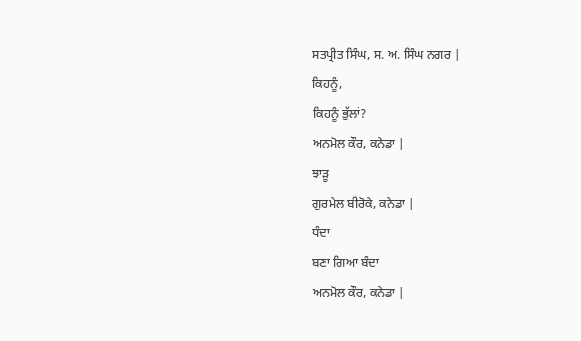ਸਤਪ੍ਰੀਤ ਸਿੰਘ, ਸ. ਅ. ਸਿੰਘ ਨਗਰ |
ਕਿਹਨੂੰ,
ਕਿਹਨੂੰ ਭੁੱਲਾਂ?
ਅਨਮੋਲ ਕੌਰ, ਕਨੇਡਾ |
ਝਾੜੂ
ਗੁਰਮੇਲ ਬੀਰੋਕੇ, ਕਨੇਡਾ |
ਧੰਦਾ
ਬਣਾ ਗਿਆ ਬੰਦਾ
ਅਨਮੋਲ ਕੌਰ, ਕਨੇਡਾ |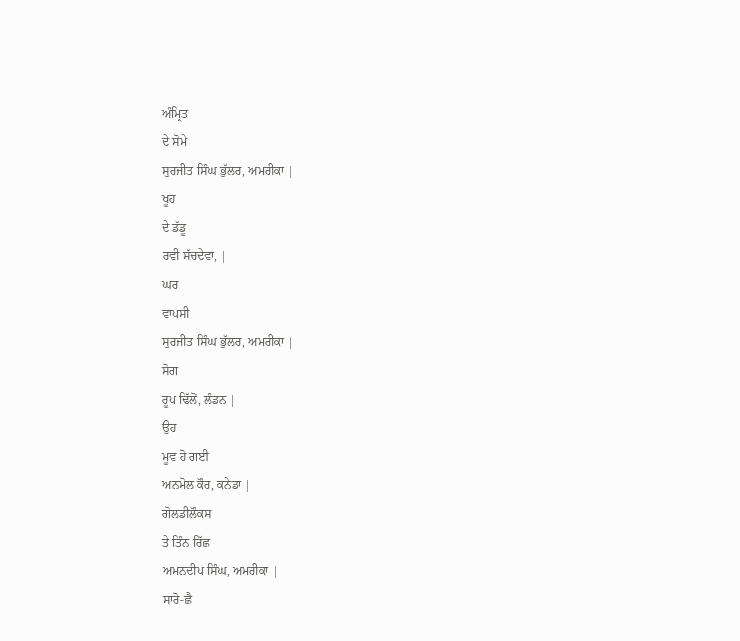ਅੰਮ੍ਰਿਤ
ਦੇ ਸੋਮੇ
ਸੁਰਜੀਤ ਸਿੰਘ ਭੁੱਲਰ, ਅਮਰੀਕਾ |
ਖੂਹ
ਦੇ ਡੱਡੂ
ਰਵੀ ਸੱਚਦੇਵਾ, |
ਘਰ
ਵਾਪਸੀ
ਸੁਰਜੀਤ ਸਿੰਘ ਭੁੱਲਰ, ਅਮਰੀਕਾ |
ਸੋਗ
ਰੂਪ ਢਿੱਲੋਂ, ਲੰਡਨ |
ਉਹ
ਮੂਵ ਹੋ ਗਈ
ਅਨਮੋਲ ਕੌਰ, ਕਨੇਡਾ |
ਗੋਲਡੀਲੌਕਸ
ਤੇ ਤਿੰਨ ਰਿੱਛ
ਅਮਨਦੀਪ ਸਿੰਘ, ਅਮਰੀਕਾ |
ਸਾਰੋ-ਛੈ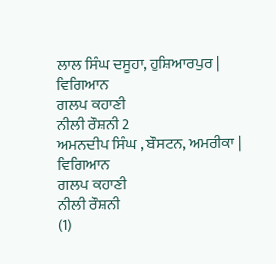ਲਾਲ ਸਿੰਘ ਦਸੂਹਾ, ਹੁਸ਼ਿਆਰਪੁਰ |
ਵਿਗਿਆਨ
ਗਲਪ ਕਹਾਣੀ
ਨੀਲੀ ਰੌਸ਼ਨੀ 2
ਅਮਨਦੀਪ ਸਿੰਘ , ਬੌਸਟਨ, ਅਮਰੀਕਾ |
ਵਿਗਿਆਨ
ਗਲਪ ਕਹਾਣੀ
ਨੀਲੀ ਰੌਸ਼ਨੀ
(1)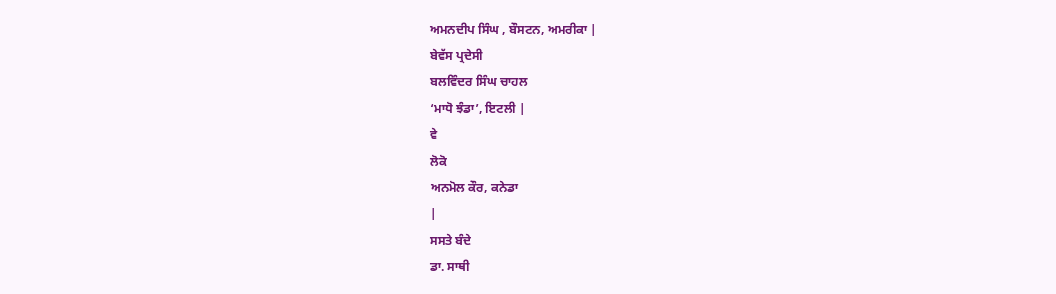ਅਮਨਦੀਪ ਸਿੰਘ , ਬੌਸਟਨ, ਅਮਰੀਕਾ |
ਬੇਵੱਸ ਪ੍ਰਦੇਸੀ
ਬਲਵਿੰਦਰ ਸਿੰਘ ਚਾਹਲ
‘ਮਾਧੋ ਝੰਡਾ’, ਇਟਲੀ |
ਵੇ
ਲੋਕੋ
ਅਨਮੋਲ ਕੌਰ, ਕਨੇਡਾ
|
ਸਸਤੇ ਬੰਦੇ
ਡਾ. ਸਾਥੀ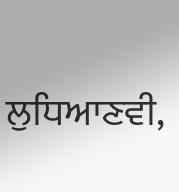ਲੁਧਿਆਣਵੀ,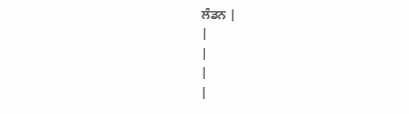ਲੰਡਨ |
|
|
|
|